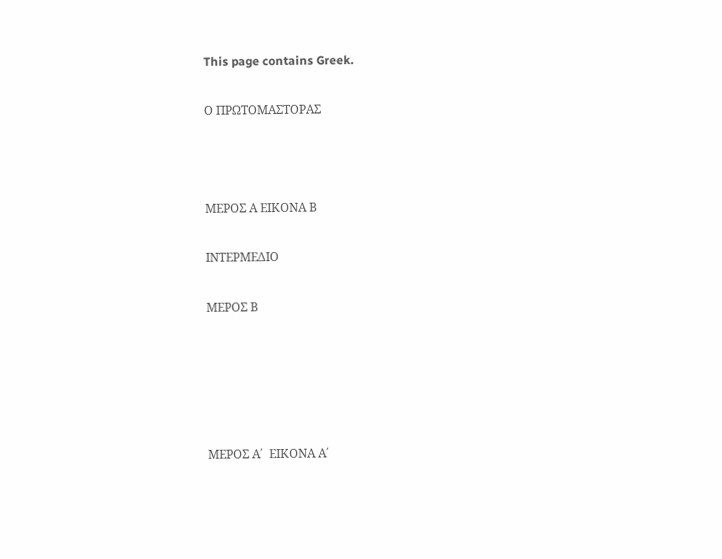This page contains Greek.

Ο ΠΡΩΤΟΜΑΣΤΟΡΑΣ



MEΡΟΣ Α ΕΙΚΟΝΑ Β

ΙΝΤΕΡΜΕΔΙΟ

ΜΕΡΟΣ Β





ΜΕΡΟΣ Α΄  ΕΙΚΟΝΑ Α΄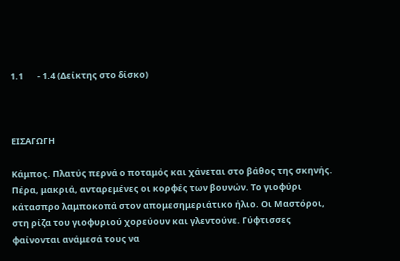1.1       - 1.4 (Δείκτης στο δίσκο)



ΕΙΣΑΓΩΓΗ

Κάμπος. Πλατύς περνά ο ποταμός και χάνεται στο βάθος της σκηνής. Πέρα, μακριά, ανταρεμένες οι κορφές των βουνών. Το γιοφύρι κάτασπρο λαμποκοπά στον απομεσημεριάτικο ήλιο. Οι Μαστόροι, στη ρίζα του γιοφυριού χορεύουν και γλεντούνε. Γύφτισσες φαίνονται ανάμεσά τους να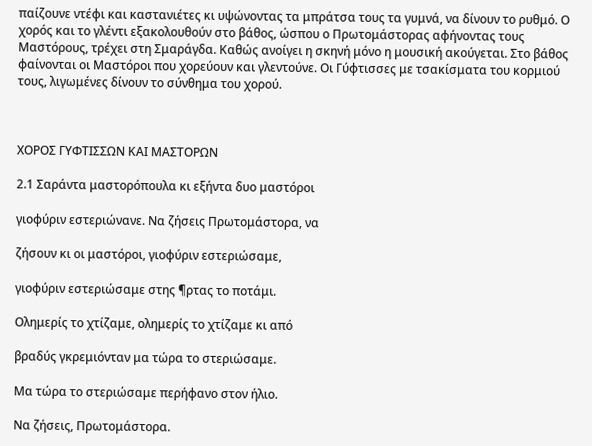παίζουνε ντέφι και καστανιέτες κι υψώνοντας τα μπράτσα τους τα γυμνά, να δίνουν το ρυθμό. Ο χορός και το γλέντι εξακολουθούν στο βάθος, ώσπου ο Πρωτομάστορας αφήνοντας τους Μαστόρους, τρέχει στη Σμαράγδα. Καθώς ανοίγει η σκηνή μόνο η μουσική ακούγεται. Στο βάθος φαίνονται οι Μαστόροι που χορεύουν και γλεντούνε. Οι Γύφτισσες με τσακίσματα του κορμιού τους, λιγωμένες δίνουν το σύνθημα του χορού.



ΧΟΡΟΣ ΓΥΦΤΙΣΣΩΝ ΚΑΙ ΜΑΣΤΟΡΩΝ

2.1 Σαράντα μαστορόπουλα κι εξήντα δυο μαστόροι

γιοφύριν εστεριώνανε. Να ζήσεις Πρωτομάστορα, να

ζήσουν κι οι μαστόροι, γιοφύριν εστεριώσαμε,

γιοφύριν εστεριώσαμε στης ¶ρτας το ποτάμι.

Ολημερίς το χτίζαμε, ολημερίς το χτίζαμε κι από

βραδύς γκρεμιόνταν μα τώρα το στεριώσαμε.

Μα τώρα το στεριώσαμε περήφανο στον ήλιο.

Να ζήσεις, Πρωτομάστορα.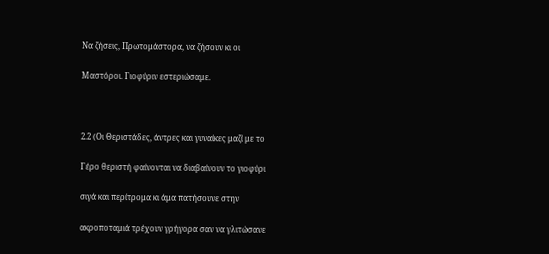Να ζήσεις, Πρωτομάστορα, να ζήσουν κι οι

Μαστόροι. Γιοφύριν εστεριώσαμε.



2.2 (Οι Θεριστάδες, άντρες και γυναίκες μαζί με το

Γέρο θεριστή φαίνονται να διαβαίνουν το γιοφύρι

σιγά και περίτρομα κι άμα πατήσουνε στην

ακροποταμιά τρέχουν γρήγορα σαν να γλιτώσανε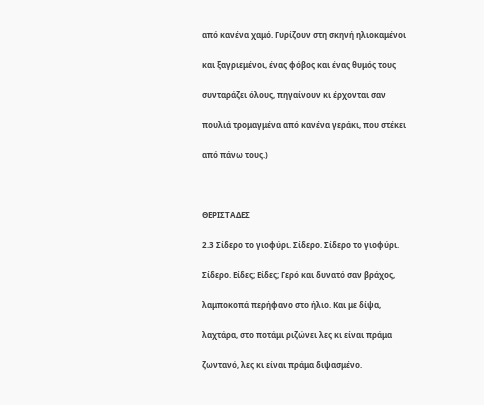από κανένα χαμό. Γυρίζουν στη σκηνή ηλιοκαμένοι

και ξαγριεμένοι, ένας φόβος και ένας θυμός τους

συνταράζει όλους, πηγαίνουν κι έρχονται σαν

πουλιά τρομαγμένα από κανένα γεράκι, που στέκει

από πάνω τους.)



ΘΕΡΙΣΤΑΔΕΣ

2.3 Σίδερο το γιοφύρι. Σίδερο. Σίδερο το γιοφύρι.

Σίδερο. Είδες; Είδες; Γερό και δυνατό σαν βράχος,

λαμποκοπά περήφανο στο ήλιο. Και με δίψα,

λαχτάρα, στο ποτάμι ριζώνει λες κι είναι πράμα

ζωντανό, λες κι είναι πράμα διψασμένο.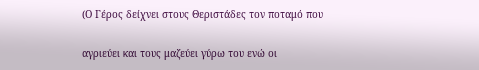(Ο Γέρος δείχνει στους Θεριστάδες τον ποταμό που

αγριεύει και τους μαζεύει γύρω του ενώ οι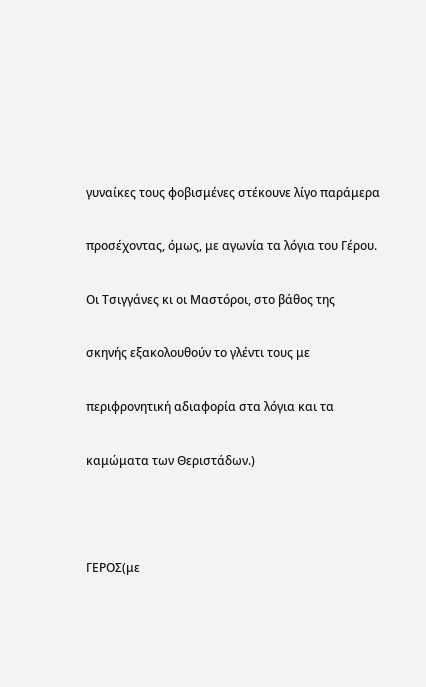γυναίκες τους φοβισμένες στέκουνε λίγο παράμερα

προσέχοντας, όμως, με αγωνία τα λόγια του Γέρου.

Οι Τσιγγάνες κι οι Μαστόροι, στο βάθος της

σκηνής εξακολουθούν το γλέντι τους με

περιφρονητική αδιαφορία στα λόγια και τα

καμώματα των Θεριστάδων.)



ΓΕΡΟΣ(με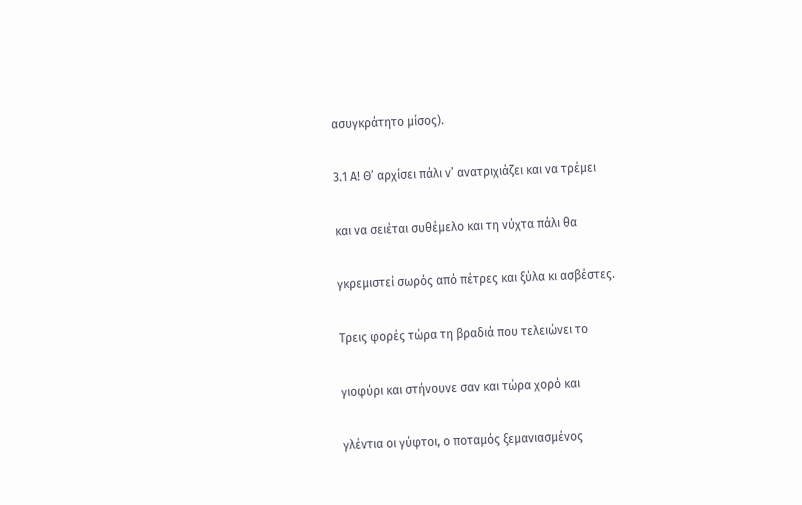ασυγκράτητο μίσος).

3.1 Α! Θ’ αρχίσει πάλι ν’ ανατριχιάζει και να τρέμει

και να σειέται συθέμελο και τη νύχτα πάλι θα

γκρεμιστεί σωρός από πέτρες και ξύλα κι ασβέστες.

Τρεις φορές τώρα τη βραδιά που τελειώνει το

γιοφύρι και στήνουνε σαν και τώρα χορό και

γλέντια οι γύφτοι, ο ποταμός ξεμανιασμένος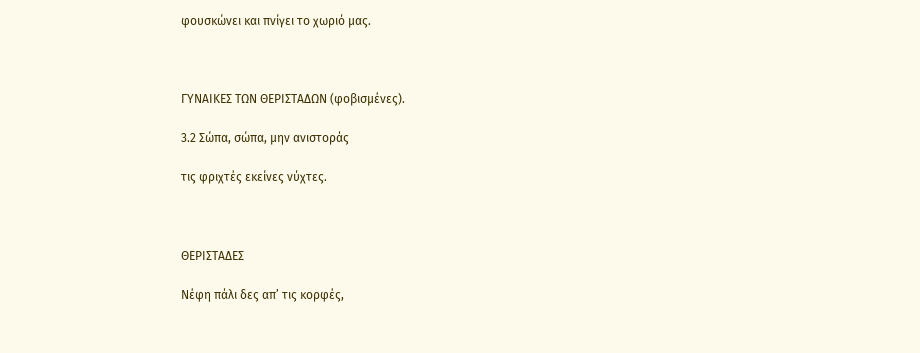φουσκώνει και πνίγει το χωριό μας.



ΓΥΝΑΙΚΕΣ ΤΩΝ ΘΕΡΙΣΤΑΔΩΝ (φοβισμένες).

3.2 Σώπα, σώπα, μην ανιστοράς

τις φριχτές εκείνες νύχτες.



ΘΕΡΙΣΤΑΔΕΣ

Νέφη πάλι δες απ’ τις κορφές,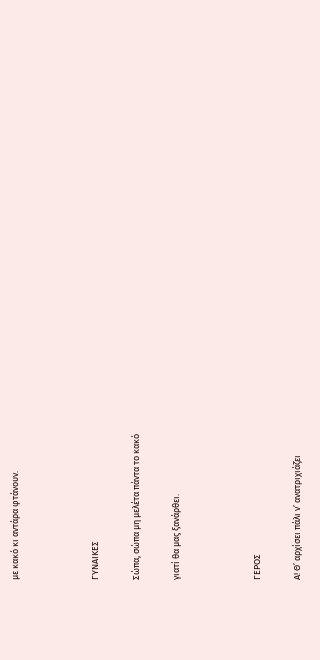με κακό κι αντάρα φτάνουν.



ΓΥΝΑΙΚΕΣ

Σώπα, σώπα μη μελέτα πάντα το κακό

γιατί θα μας ξανάρθει.



ΓΕΡΟΣ

Α! Θ’ αρχίσει πάλι ν’ ανατριχιάζει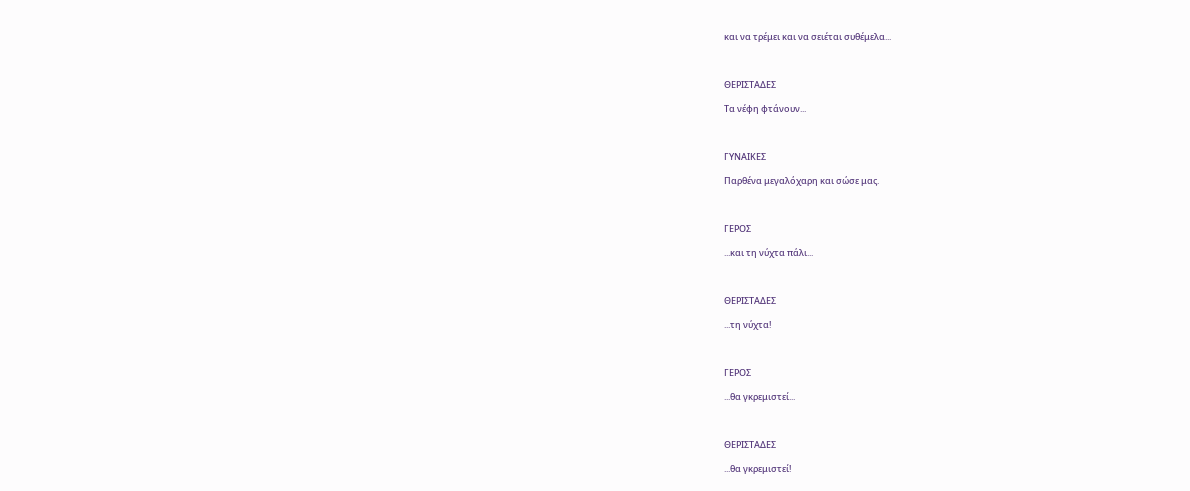και να τρέμει και να σειέται συθέμελα...



ΘΕΡΙΣΤΑΔΕΣ

Τα νέφη φτάνουν...



ΓΥΝΑΙΚΕΣ

Παρθένα μεγαλόχαρη και σώσε μας.



ΓΕΡΟΣ

...και τη νύχτα πάλι...



ΘΕΡΙΣΤΑΔΕΣ

...τη νύχτα!



ΓΕΡΟΣ

...θα γκρεμιστεί...



ΘΕΡΙΣΤΑΔΕΣ

...θα γκρεμιστεί!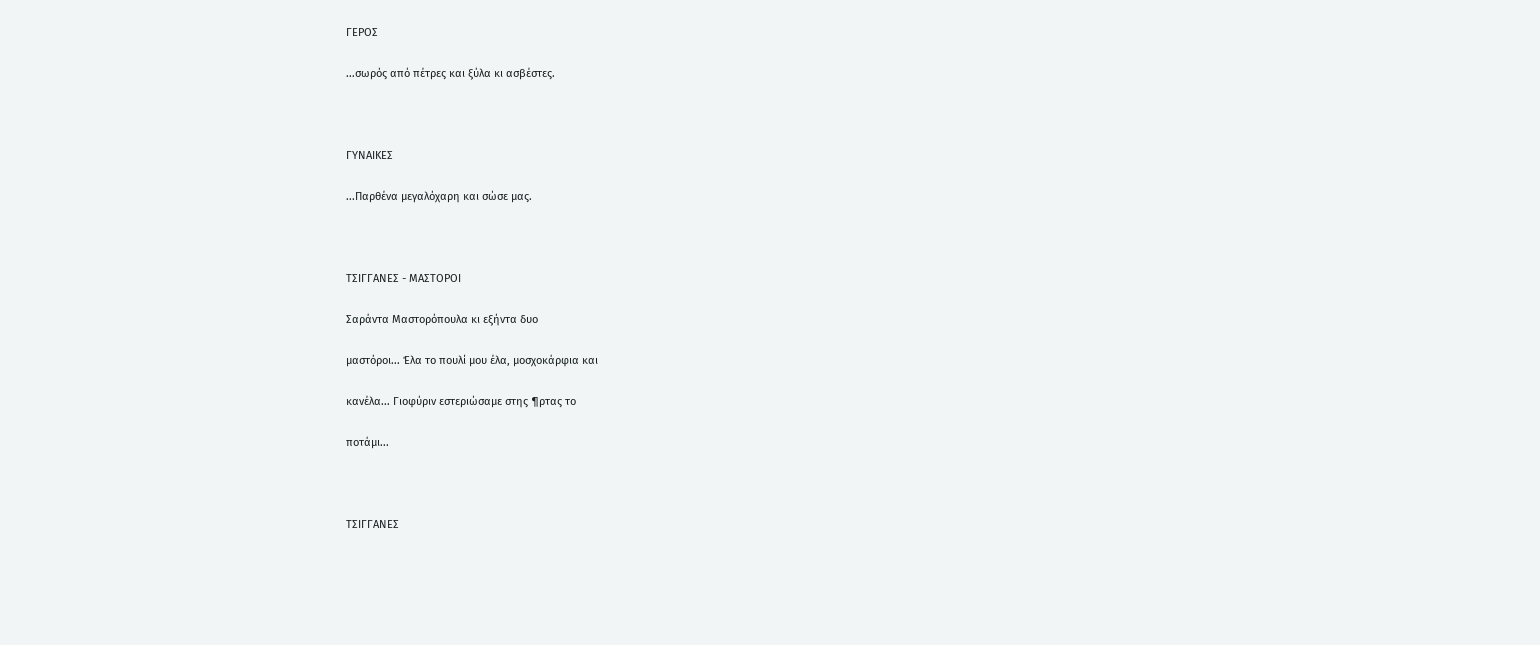ΓΕΡΟΣ

...σωρός από πέτρες και ξύλα κι ασβέστες.



ΓΥΝΑΙΚΕΣ

...Παρθένα μεγαλόχαρη και σώσε μας.



ΤΣΙΓΓΑΝΕΣ - ΜΑΣΤΟΡΟΙ

Σαράντα Μαστορόπουλα κι εξήντα δυο

μαστόροι... Έλα το πουλί μου έλα, μοσχοκάρφια και

κανέλα... Γιοφύριν εστεριώσαμε στης ¶ρτας το

ποτάμι...



ΤΣΙΓΓΑΝΕΣ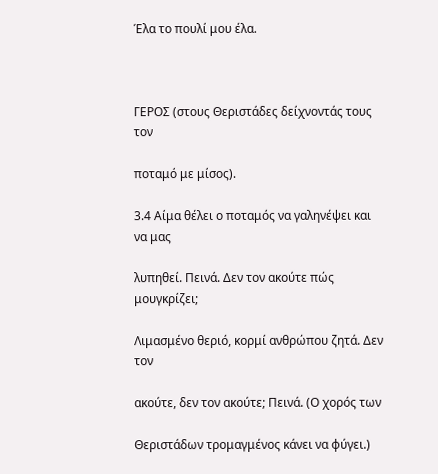Έλα το πουλί μου έλα.



ΓΕΡΟΣ (στους Θεριστάδες δείχνοντάς τους τον

ποταμό με μίσος).

3.4 Αίμα θέλει ο ποταμός να γαληνέψει και να μας

λυπηθεί. Πεινά. Δεν τον ακούτε πώς μουγκρίζει;

Λιμασμένο θεριό, κορμί ανθρώπου ζητά. Δεν τον

ακούτε, δεν τον ακούτε; Πεινά. (Ο χορός των

Θεριστάδων τρομαγμένος κάνει να φύγει.)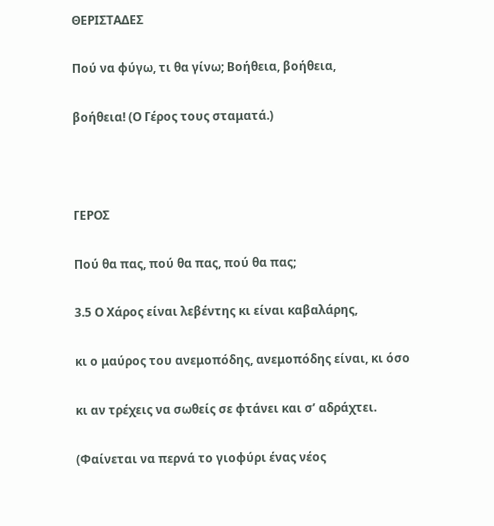ΘΕΡΙΣΤΑΔΕΣ

Πού να φύγω, τι θα γίνω; Βοήθεια, βοήθεια,

βοήθεια! (Ο Γέρος τους σταματά.)



ΓΕΡΟΣ

Πού θα πας, πού θα πας, πού θα πας;

3.5 Ο Χάρος είναι λεβέντης κι είναι καβαλάρης,

κι ο μαύρος του ανεμοπόδης, ανεμοπόδης είναι, κι όσο

κι αν τρέχεις να σωθείς σε φτάνει και σ’ αδράχτει.

(Φαίνεται να περνά το γιοφύρι ένας νέος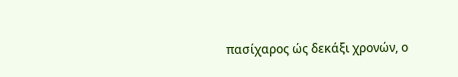πασίχαρος ώς δεκάξι χρονών, ο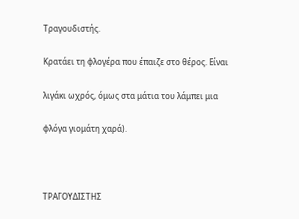Τραγουδιστής.

Κρατάει τη φλογέρα που έπαιζε στο θέρος. Είναι

λιγάκι ωχρός, όμως στα μάτια του λάμπει μια

φλόγα γιομάτη χαρά).



ΤΡΑΓΟΥΔΙΣΤΗΣ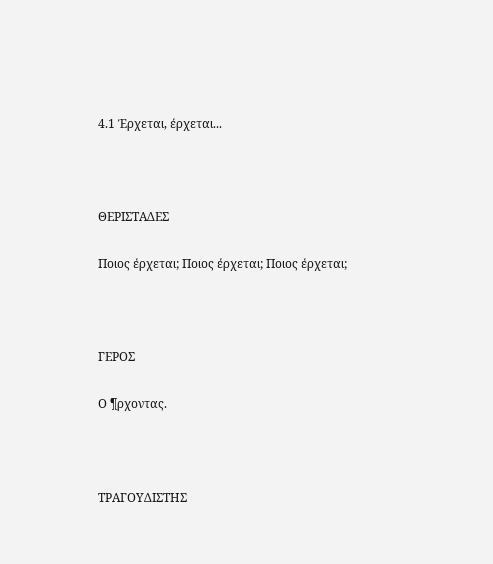4.1 Έρχεται, έρχεται...



ΘΕΡΙΣΤΑΔΕΣ

Ποιος έρχεται; Ποιος έρχεται; Ποιος έρχεται;



ΓΕΡΟΣ

Ο ¶ρχοντας.



ΤΡΑΓΟΥΔΙΣΤΗΣ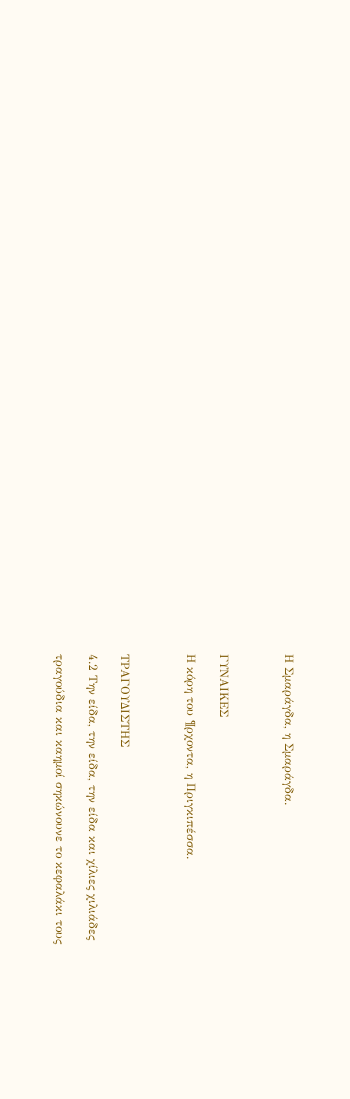Η Σμαράγδα, η Σμαράγδα.



ΓΥΝΑΙΚΕΣ

Η κόρη του ¶ρχοντα, η Πριγκιπέσσα.



ΤΡΑΓΟΥΔΙΣΤΗΣ

4.2 Την είδα, την είδα, την είδα και χίλιες χιλιάδες

τραγούδια και καημοί σηκώνουνε το κεφαλάκι τους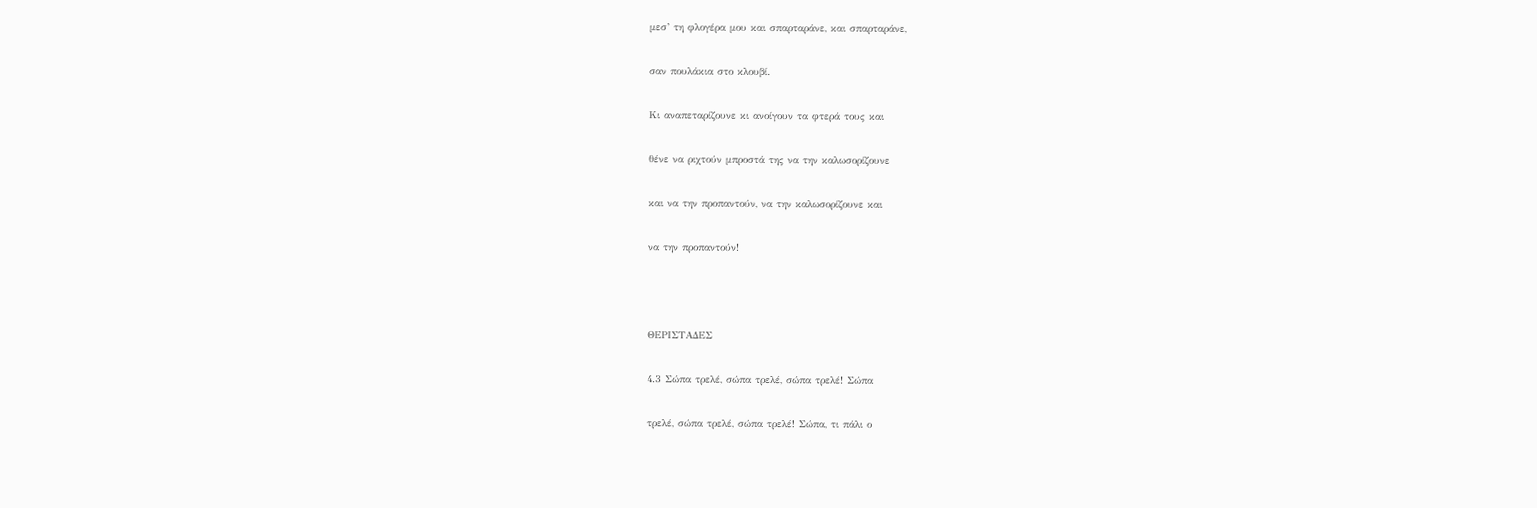μεσ’ τη φλογέρα μου και σπαρταράνε, και σπαρταράνε,

σαν πουλάκια στο κλουβί.

Κι αναπεταρίζουνε κι ανοίγουν τα φτερά τους και

θένε να ριχτούν μπροστά της να την καλωσορίζουνε

και να την προπαντούν, να την καλωσορίζουνε και

να την προπαντούν!



ΘΕΡΙΣΤΑΔΕΣ

4.3 Σώπα τρελέ, σώπα τρελέ, σώπα τρελέ! Σώπα

τρελέ, σώπα τρελέ, σώπα τρελέ! Σώπα, τι πάλι ο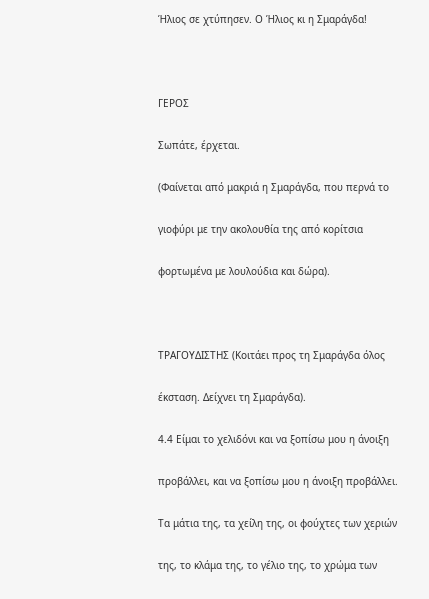Ήλιος σε χτύπησεν. Ο Ήλιος κι η Σμαράγδα!



ΓΕΡΟΣ

Σωπάτε, έρχεται.

(Φαίνεται από μακριά η Σμαράγδα, που περνά το

γιοφύρι με την ακολουθία της από κορίτσια

φορτωμένα με λουλούδια και δώρα).



ΤΡΑΓΟΥΔΙΣΤΗΣ (Κοιτάει προς τη Σμαράγδα όλος

έκσταση. Δείχνει τη Σμαράγδα).

4.4 Είμαι το χελιδόνι και να ξοπίσω μου η άνοιξη

προβάλλει, και να ξοπίσω μου η άνοιξη προβάλλει.

Τα μάτια της, τα χείλη της, οι φούχτες των χεριών

της, το κλάμα της, το γέλιο της, το χρώμα των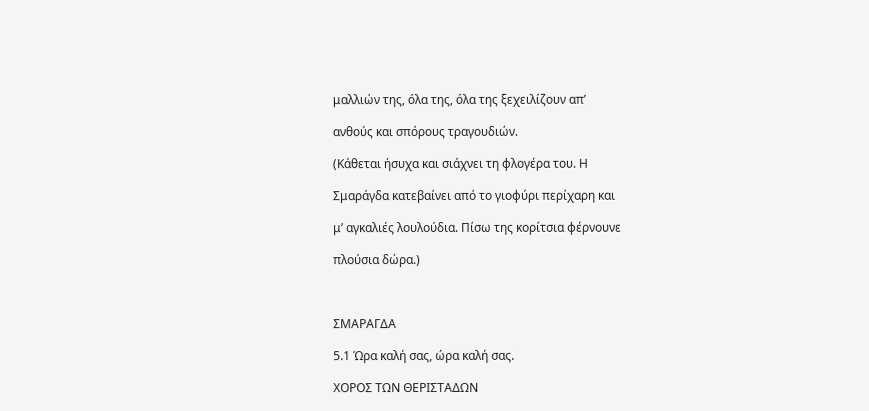μαλλιών της, όλα της, όλα της ξεχειλίζουν απ’

ανθούς και σπόρους τραγουδιών.

(Κάθεται ήσυχα και σιάχνει τη φλογέρα του. Η

Σμαράγδα κατεβαίνει από το γιοφύρι περίχαρη και

μ’ αγκαλιές λουλούδια. Πίσω της κορίτσια φέρνουνε

πλούσια δώρα.)



ΣΜΑΡΑΓΔΑ

5.1 Ώρα καλή σας, ώρα καλή σας.

ΧΟΡΟΣ ΤΩΝ ΘΕΡΙΣΤΑΔΩΝ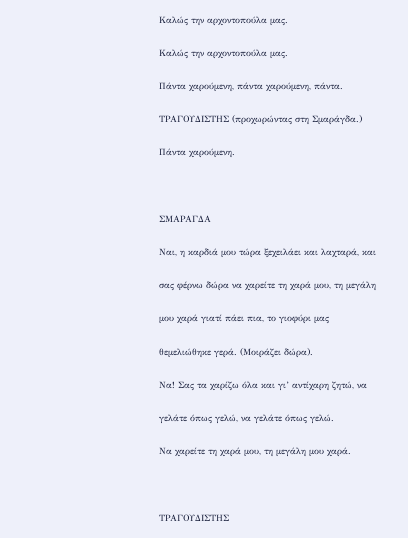Καλώς την αρχοντοπούλα μας.

Καλώς την αρχοντοπούλα μας.

Πάντα χαρούμενη, πάντα χαρούμενη, πάντα.

ΤΡΑΓΟΥΔΙΣΤΗΣ (προχωρώντας στη Σμαράγδα.)

Πάντα χαρούμενη.



ΣΜΑΡΑΓΔΑ

Ναι, η καρδιά μου τώρα ξεχειλάει και λαχταρά, και

σας φέρνω δώρα να χαρείτε τη χαρά μου, τη μεγάλη

μου χαρά γιατί πάει πια, το γιοφύρι μας

θεμελιώθηκε γερά. (Μοιράζει δώρα).

Να! Σας τα χαρίζω όλα και γι’ αντίχαρη ζητώ, να

γελάτε όπως γελώ, να γελάτε όπως γελώ.

Να χαρείτε τη χαρά μου, τη μεγάλη μου χαρά.



ΤΡΑΓΟΥΔΙΣΤΗΣ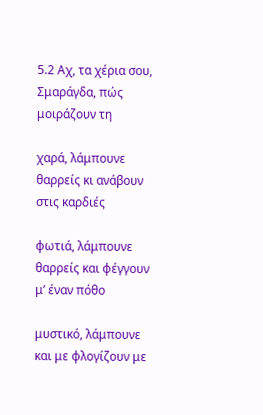5.2 Αχ, τα χέρια σου, Σμαράγδα, πώς μοιράζουν τη

χαρά, λάμπουνε θαρρείς κι ανάβουν στις καρδιές

φωτιά, λάμπουνε θαρρείς και φέγγουν μ’ έναν πόθο

μυστικό, λάμπουνε και με φλογίζουν με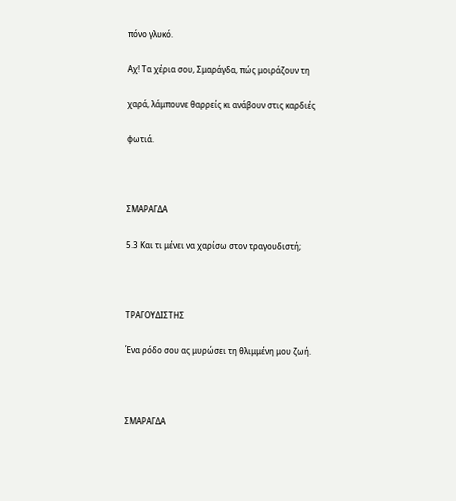πόνο γλυκό.

Αχ! Τα χέρια σου, Σμαράγδα, πώς μοιράζουν τη

χαρά, λάμπουνε θαρρείς κι ανάβουν στις καρδιές

φωτιά.



ΣΜΑΡΑΓΔΑ

5.3 Και τι μένει να χαρίσω στον τραγουδιστή;



ΤΡΑΓΟΥΔΙΣΤΗΣ

Ένα ρόδο σου ας μυρώσει τη θλιμμένη μου ζωή.



ΣΜΑΡΑΓΔΑ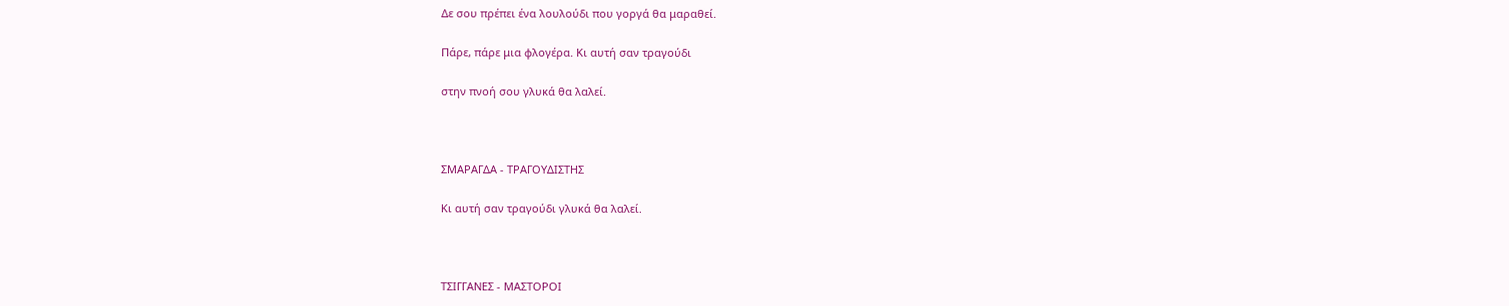Δε σου πρέπει ένα λουλούδι που γοργά θα μαραθεί.

Πάρε, πάρε μια φλογέρα. Κι αυτή σαν τραγούδι

στην πνοή σου γλυκά θα λαλεί.



ΣΜΑΡΑΓΔΑ - ΤΡΑΓΟΥΔΙΣΤΗΣ

Κι αυτή σαν τραγούδι γλυκά θα λαλεί.



ΤΣΙΓΓΑΝΕΣ - ΜΑΣΤΟΡΟΙ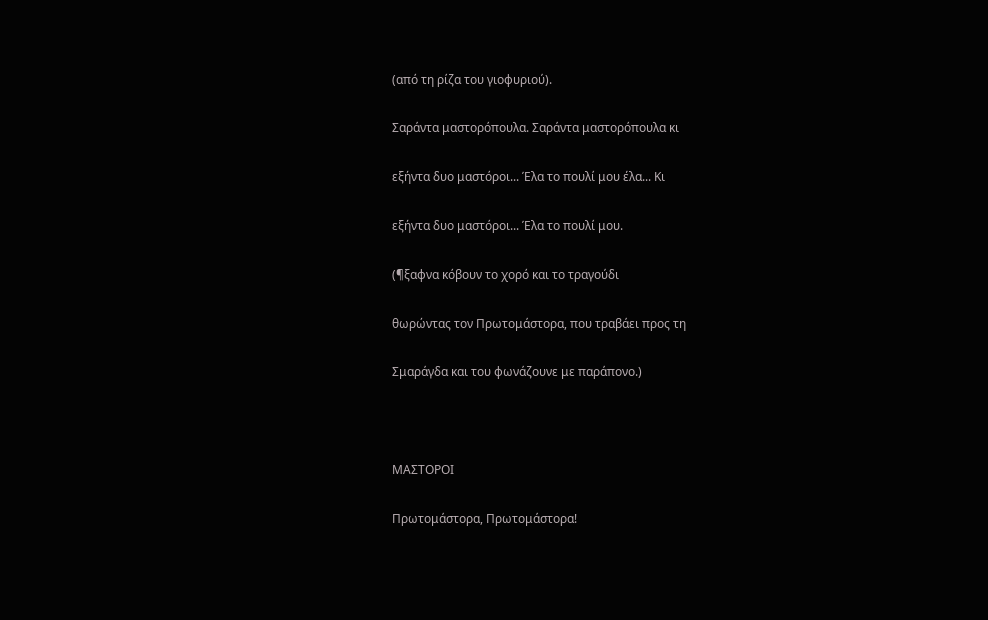(από τη ρίζα του γιοφυριού).

Σαράντα μαστορόπουλα. Σαράντα μαστορόπουλα κι

εξήντα δυο μαστόροι... Έλα το πουλί μου έλα... Κι

εξήντα δυο μαστόροι... Έλα το πουλί μου.

(¶ξαφνα κόβουν το χορό και το τραγούδι

θωρώντας τον Πρωτομάστορα, που τραβάει προς τη

Σμαράγδα και του φωνάζουνε με παράπονο.)



ΜΑΣΤΟΡΟΙ

Πρωτομάστορα, Πρωτομάστορα!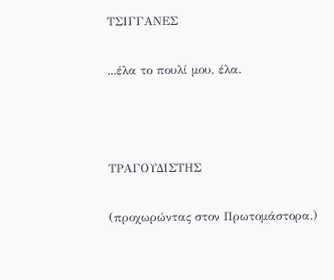ΤΣΙΓΓΑΝΕΣ

...έλα το πουλί μου, έλα.



ΤΡΑΓΟΥΔΙΣΤΗΣ

(προχωρώντας στον Πρωτομάστορα.)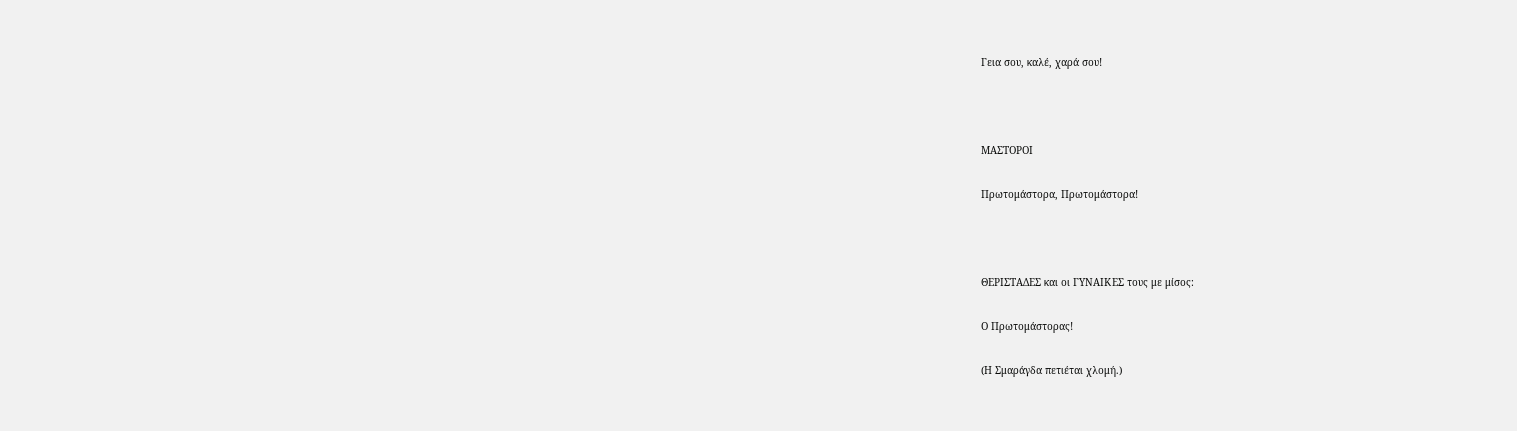Γεια σου, καλέ, χαρά σου!



ΜΑΣΤΟΡΟΙ

Πρωτομάστορα, Πρωτομάστορα!



ΘΕΡΙΣΤΑΔΕΣ και οι ΓΥΝΑΙΚΕΣ τους με μίσος:

Ο Πρωτομάστορας!

(Η Σμαράγδα πετιέται χλομή.)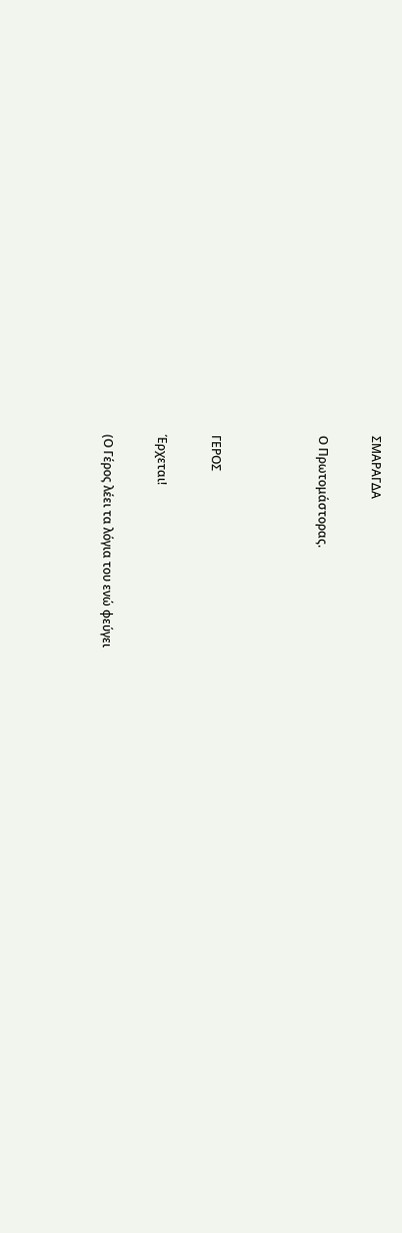ΣΜΑΡΑΓΔΑ

Ο Πρωτομάστορας.



ΓΕΡΟΣ

Έρχεται!

(Ο Γέρος λέει τα λόγια του ενώ φεύγει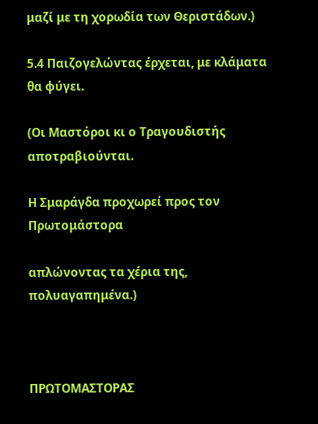μαζί με τη χορωδία των Θεριστάδων.)

5.4 Παιζογελώντας έρχεται, με κλάματα θα φύγει.

(Οι Μαστόροι κι ο Τραγουδιστής αποτραβιούνται.

Η Σμαράγδα προχωρεί προς τον Πρωτομάστορα

απλώνοντας τα χέρια της, πολυαγαπημένα.)



ΠΡΩΤΟΜΑΣΤΟΡΑΣ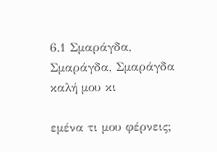6.1 Σμαράγδα, Σμαράγδα, Σμαράγδα καλή μου κι

εμένα τι μου φέρνεις;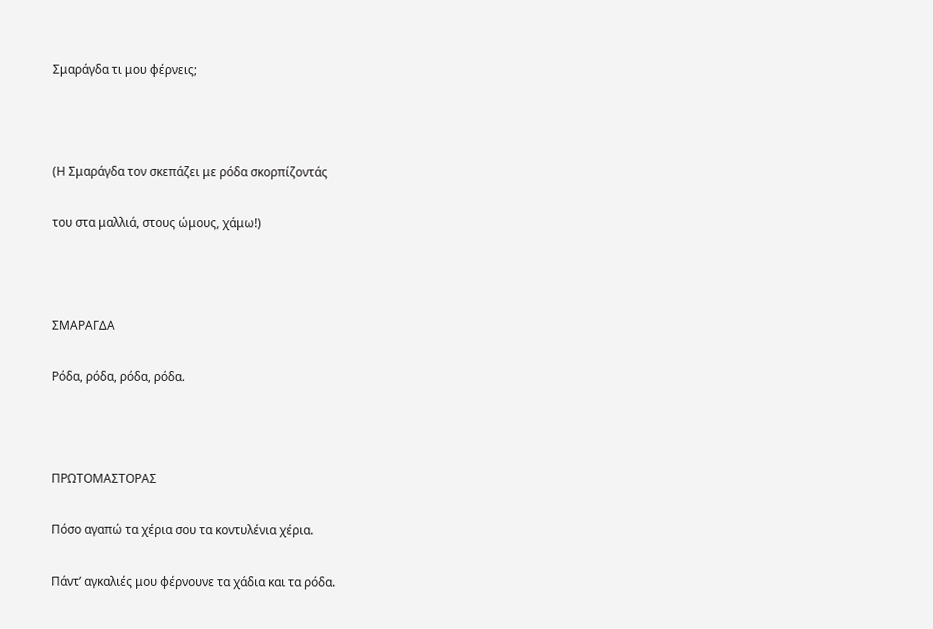Σμαράγδα τι μου φέρνεις;



(Η Σμαράγδα τον σκεπάζει με ρόδα σκορπίζοντάς

του στα μαλλιά, στους ώμους, χάμω!)



ΣΜΑΡΑΓΔΑ

Ρόδα, ρόδα, ρόδα, ρόδα.



ΠΡΩΤΟΜΑΣΤΟΡΑΣ

Πόσο αγαπώ τα χέρια σου τα κοντυλένια χέρια.

Πάντ’ αγκαλιές μου φέρνουνε τα χάδια και τα ρόδα.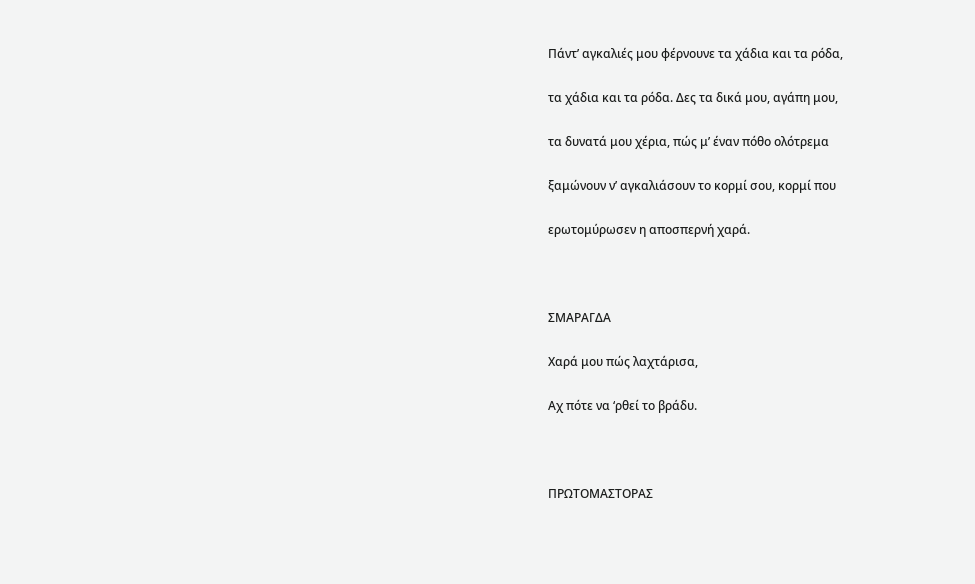Πάντ’ αγκαλιές μου φέρνουνε τα χάδια και τα ρόδα,

τα χάδια και τα ρόδα. Δες τα δικά μου, αγάπη μου,

τα δυνατά μου χέρια, πώς μ’ έναν πόθο ολότρεμα

ξαμώνουν ν’ αγκαλιάσουν το κορμί σου, κορμί που

ερωτομύρωσεν η αποσπερνή χαρά.



ΣΜΑΡΑΓΔΑ

Χαρά μου πώς λαχτάρισα,

Αχ πότε να ‘ρθεί το βράδυ.



ΠΡΩΤΟΜΑΣΤΟΡΑΣ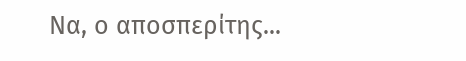Να, ο αποσπερίτης...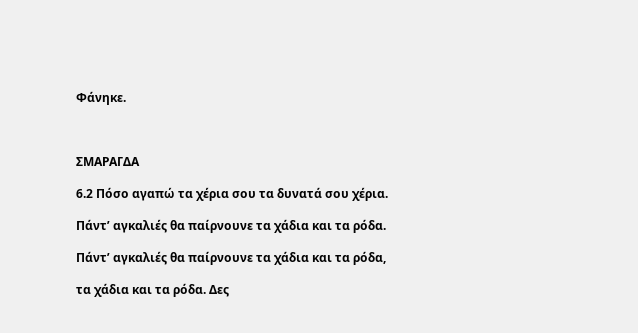Φάνηκε.



ΣΜΑΡΑΓΔΑ

6.2 Πόσο αγαπώ τα χέρια σου τα δυνατά σου χέρια.

Πάντ’ αγκαλιές θα παίρνουνε τα χάδια και τα ρόδα.

Πάντ’ αγκαλιές θα παίρνουνε τα χάδια και τα ρόδα,

τα χάδια και τα ρόδα. Δες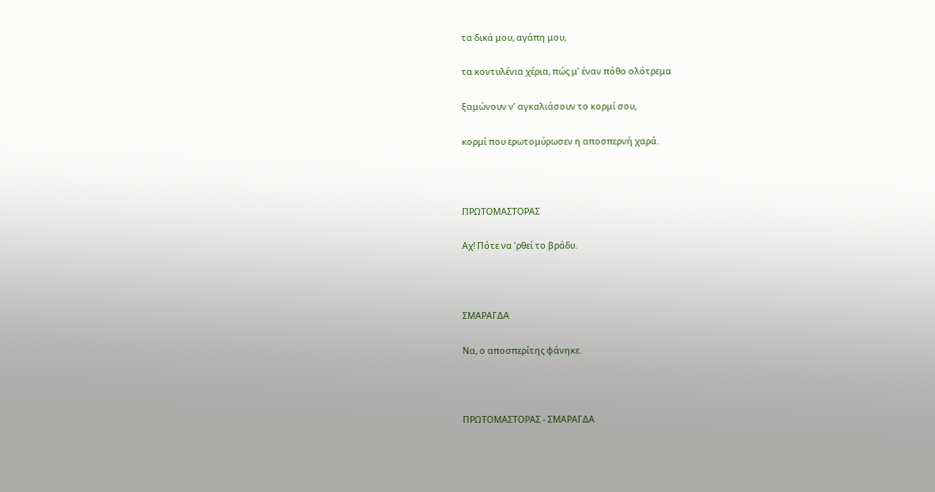τα δικά μου, αγάπη μου,

τα κοντυλένια χέρια, πώς μ’ έναν πόθο ολότρεμα

ξαμώνουν ν’ αγκαλιάσουν το κορμί σου,

κορμί που ερωτομύρωσεν η αποσπερνή χαρά.



ΠΡΩΤΟΜΑΣΤΟΡΑΣ

Αχ! Πότε να ‘ρθεί το βράδυ.



ΣΜΑΡΑΓΔΑ

Να, ο αποσπερίτης φάνηκε.



ΠΡΩΤΟΜΑΣΤΟΡΑΣ - ΣΜΑΡΑΓΔΑ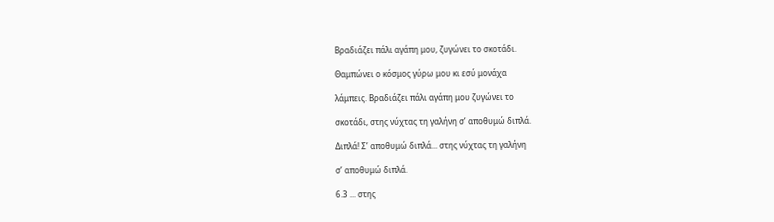Βραδιάζει πάλι αγάπη μου, ζυγώνει το σκοτάδι.

Θαμπώνει ο κόσμος γύρω μου κι εσύ μονάχα

λάμπεις. Βραδιάζει πάλι αγάπη μου ζυγώνει το

σκοτάδι, στης νύχτας τη γαλήνη σ’ αποθυμώ διπλά.

Διπλά! Σ’ αποθυμώ διπλά... στης νύχτας τη γαλήνη

σ’ αποθυμώ διπλά.

6.3 ... στης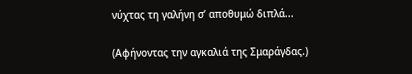νύχτας τη γαλήνη σ’ αποθυμώ διπλά...

(Αφήνοντας την αγκαλιά της Σμαράγδας.)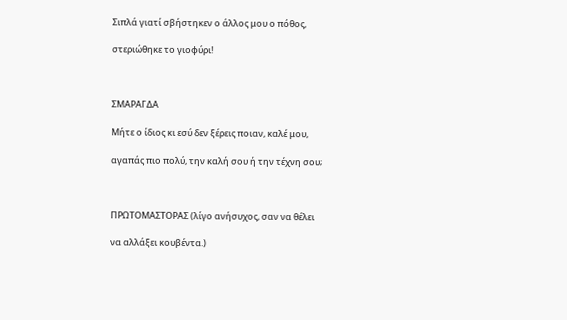Σιπλά γιατί σβήστηκεν ο άλλος μου ο πόθος,

στεριώθηκε το γιοφύρι!



ΣΜΑΡΑΓΔΑ

Μήτε ο ίδιος κι εσύ δεν ξέρεις ποιαν, καλέ μου,

αγαπάς πιο πολύ, την καλή σου ή την τέχνη σου;



ΠΡΩΤΟΜΑΣΤΟΡΑΣ (λίγο ανήσυχος, σαν να θέλει

να αλλάξει κουβέντα.)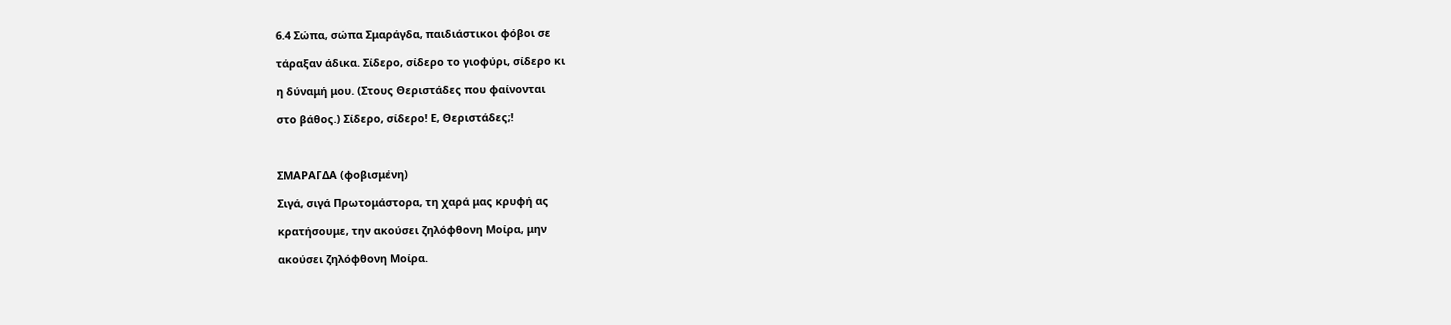6.4 Σώπα, σώπα Σμαράγδα, παιδιάστικοι φόβοι σε

τάραξαν άδικα. Σίδερο, σίδερο το γιοφύρι, σίδερο κι

η δύναμή μου. (Στους Θεριστάδες που φαίνονται

στο βάθος.) Σίδερο, σίδερο! Ε, Θεριστάδες;!



ΣΜΑΡΑΓΔΑ (φοβισμένη)

Σιγά, σιγά Πρωτομάστορα, τη χαρά μας κρυφή ας

κρατήσουμε, την ακούσει ζηλόφθονη Μοίρα, μην

ακούσει ζηλόφθονη Μοίρα.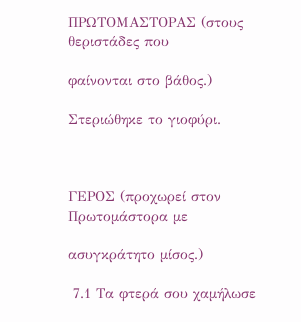ΠΡΩΤΟΜΑΣΤΟΡΑΣ (στους θεριστάδες που

φαίνονται στο βάθος.)

Στεριώθηκε το γιοφύρι.



ΓΕΡΟΣ (προχωρεί στον Πρωτομάστορα με

ασυγκράτητο μίσος.)

 7.1 Τα φτερά σου χαμήλωσε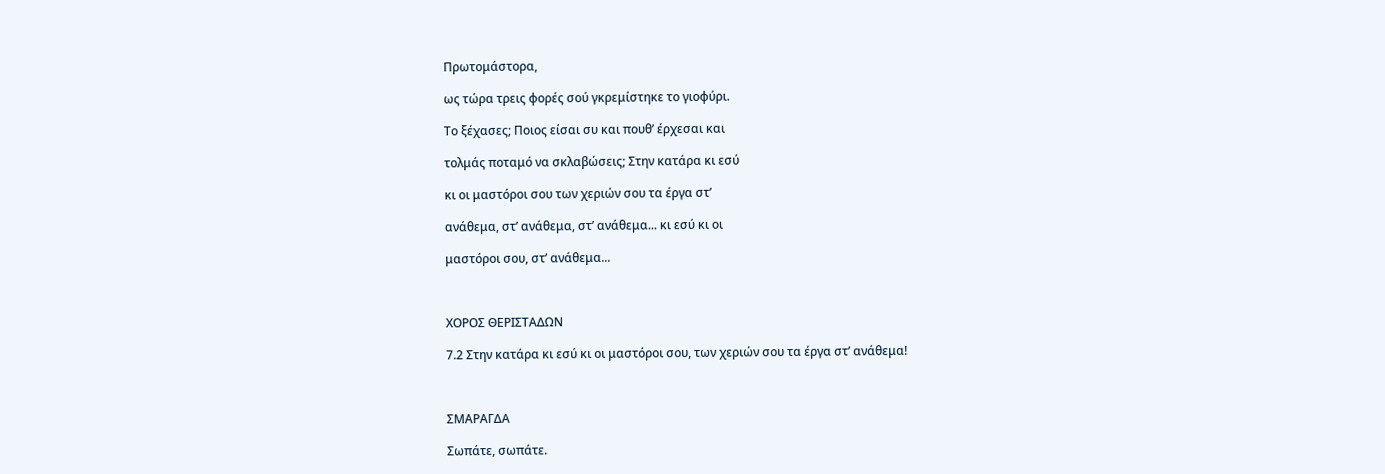Πρωτομάστορα,

ως τώρα τρεις φορές σού γκρεμίστηκε το γιοφύρι.

Το ξέχασες; Ποιος είσαι συ και πουθ’ έρχεσαι και

τολμάς ποταμό να σκλαβώσεις; Στην κατάρα κι εσύ

κι οι μαστόροι σου των χεριών σου τα έργα στ’

ανάθεμα, στ’ ανάθεμα, στ’ ανάθεμα... κι εσύ κι οι

μαστόροι σου, στ’ ανάθεμα...



ΧΟΡΟΣ ΘΕΡΙΣΤΑΔΩΝ

7.2 Στην κατάρα κι εσύ κι οι μαστόροι σου, των χεριών σου τα έργα στ’ ανάθεμα!



ΣΜΑΡΑΓΔΑ

Σωπάτε, σωπάτε.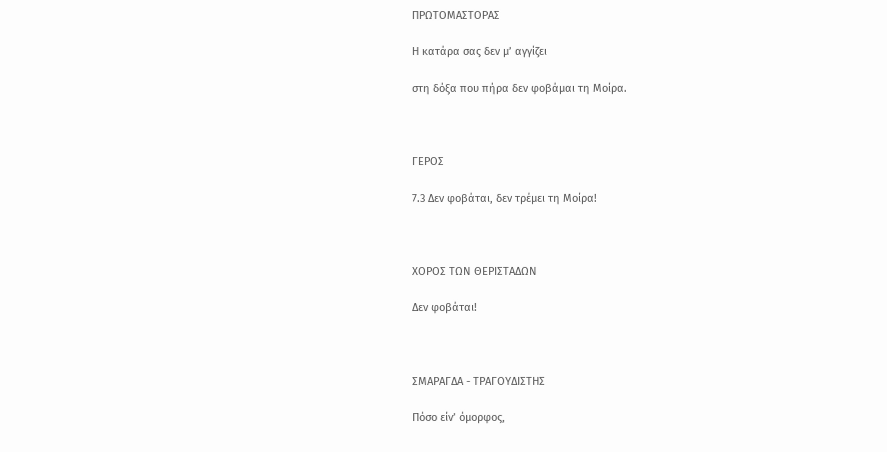ΠΡΩΤΟΜΑΣΤΟΡΑΣ

Η κατάρα σας δεν μ’ αγγίζει

στη δόξα που πήρα δεν φοβάμαι τη Μοίρα.



ΓΕΡΟΣ

7.3 Δεν φοβάται, δεν τρέμει τη Μοίρα!



ΧΟΡΟΣ ΤΩΝ ΘΕΡΙΣΤΑΔΩΝ

Δεν φοβάται!



ΣΜΑΡΑΓΔΑ - ΤΡΑΓΟΥΔΙΣΤΗΣ

Πόσο είν’ όμορφος,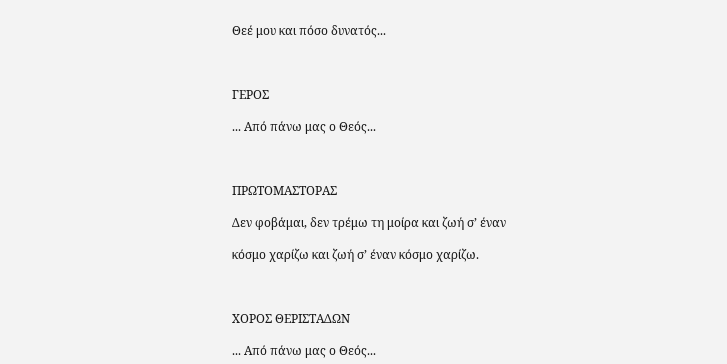Θεέ μου και πόσο δυνατός...



ΓΕΡΟΣ

... Από πάνω μας ο Θεός...



ΠΡΩΤΟΜΑΣΤΟΡΑΣ

Δεν φοβάμαι, δεν τρέμω τη μοίρα και ζωή σ’ έναν

κόσμο χαρίζω και ζωή σ’ έναν κόσμο χαρίζω.



ΧΟΡΟΣ ΘΕΡΙΣΤΑΔΩΝ

... Από πάνω μας ο Θεός...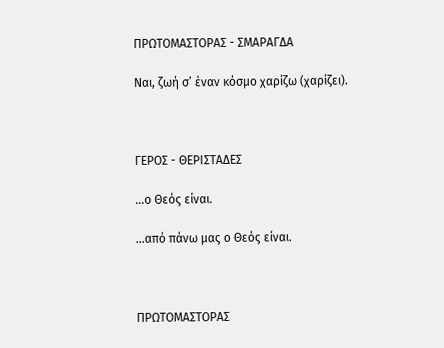ΠΡΩΤΟΜΑΣΤΟΡΑΣ - ΣΜΑΡΑΓΔΑ

Ναι, ζωή σ’ έναν κόσμο χαρίζω (χαρίζει).



ΓΕΡΟΣ - ΘΕΡΙΣΤΑΔΕΣ

...ο Θεός είναι.

...από πάνω μας ο Θεός είναι.



ΠΡΩΤΟΜΑΣΤΟΡΑΣ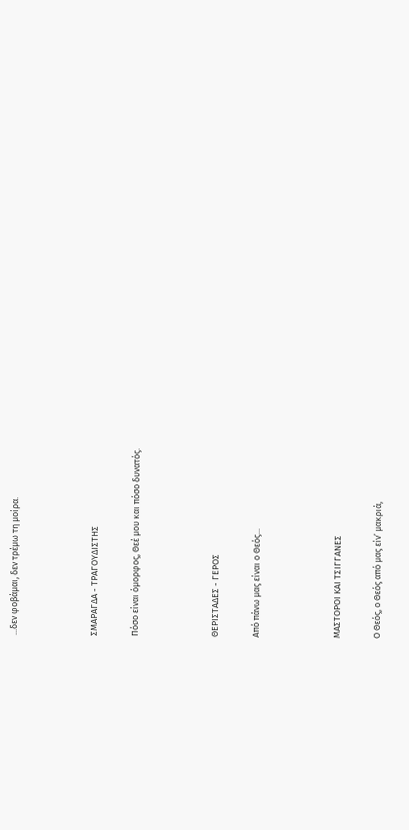...δεν φοβάμαι, δεν τρέμω τη μοίρα.



ΣΜΑΡΑΓΔΑ - ΤΡΑΓΟΥΔΙΣΤΗΣ

Πόσο είναι όμορφος, Θεέ μου και πόσο δυνατός.



ΘΕΡΙΣΤΑΔΕΣ - ΓΕΡΟΣ

Από πάνω μας είναι ο Θεός...



ΜΑΣΤΟΡΟΙ ΚΑΙ ΤΣΙΓΓΑΝΕΣ

Ο Θεός, ο Θεός από μας είν’ μακριά,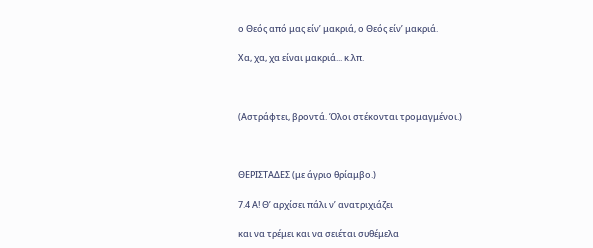ο Θεός από μας είν’ μακριά, ο Θεός είν’ μακριά.

Χα, χα, χα είναι μακριά... κ.λπ.



(Αστράφτει, βροντά. Όλοι στέκονται τρομαγμένοι.)



ΘΕΡΙΣΤΑΔΕΣ (με άγριο θρίαμβο.)

7.4 Α! Θ’ αρχίσει πάλι ν’ ανατριχιάζει

και να τρέμει και να σειέται συθέμελα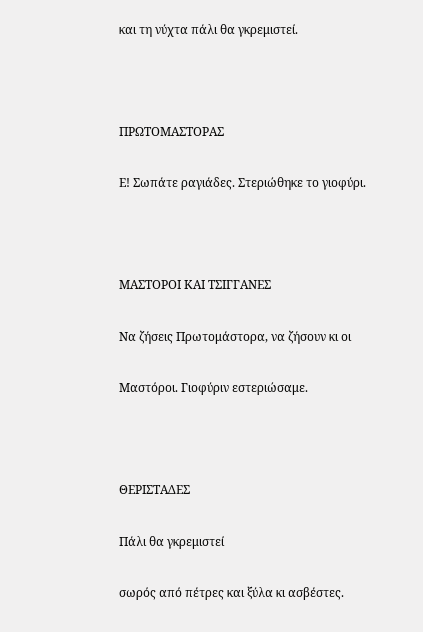και τη νύχτα πάλι θα γκρεμιστεί.



ΠΡΩΤΟΜΑΣΤΟΡΑΣ

Ε! Σωπάτε ραγιάδες. Στεριώθηκε το γιοφύρι.



ΜΑΣΤΟΡΟΙ ΚΑΙ ΤΣΙΓΓΑΝΕΣ

Να ζήσεις Πρωτομάστορα, να ζήσουν κι οι

Μαστόροι. Γιοφύριν εστεριώσαμε.



ΘΕΡΙΣΤΑΔΕΣ

Πάλι θα γκρεμιστεί

σωρός από πέτρες και ξύλα κι ασβέστες.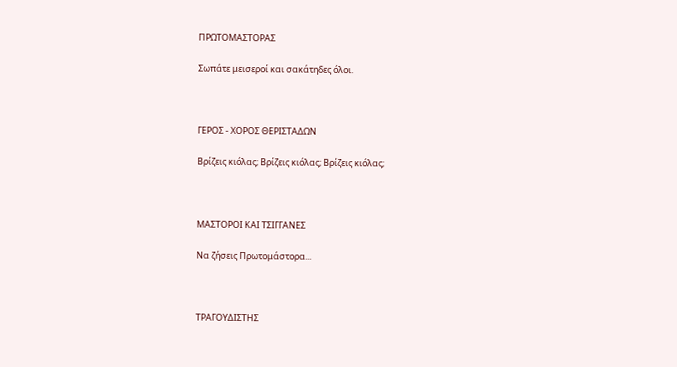ΠΡΩΤΟΜΑΣΤΟΡΑΣ

Σωπάτε μεισεροί και σακάτηδες όλοι.



ΓΕΡΟΣ - ΧΟΡΟΣ ΘΕΡΙΣΤΑΔΩΝ

Βρίζεις κιόλας; Βρίζεις κιόλας; Βρίζεις κιόλας;



ΜΑΣΤΟΡΟΙ ΚΑΙ ΤΣΙΓΓΑΝΕΣ

Να ζήσεις Πρωτομάστορα...



ΤΡΑΓΟΥΔΙΣΤΗΣ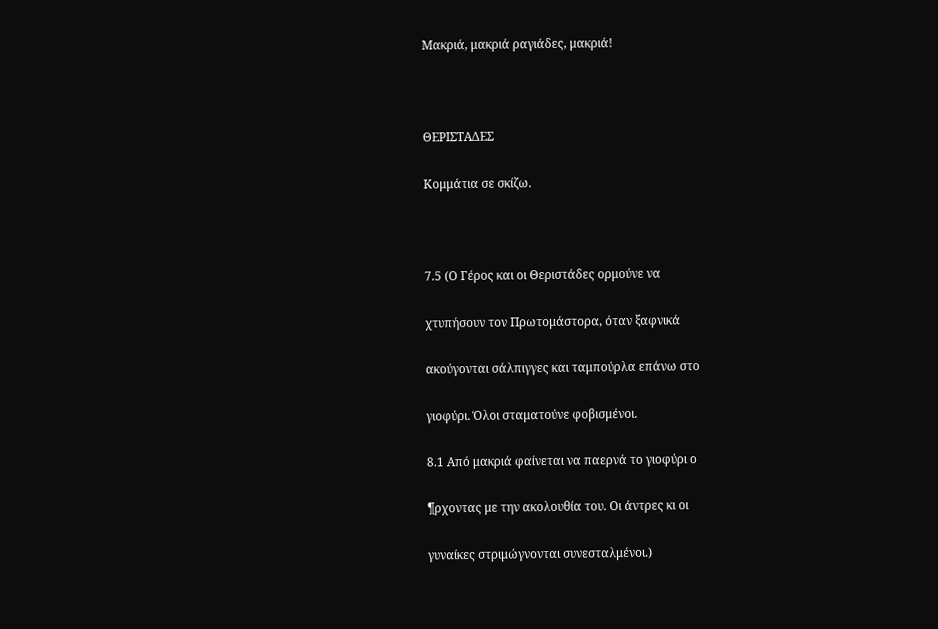Μακριά, μακριά ραγιάδες, μακριά!



ΘΕΡΙΣΤΑΔΕΣ

Κομμάτια σε σκίζω.



7.5 (Ο Γέρος και οι Θεριστάδες ορμούνε να

χτυπήσουν τον Πρωτομάστορα, όταν ξαφνικά

ακούγονται σάλπιγγες και ταμπούρλα επάνω στο

γιοφύρι. Όλοι σταματούνε φοβισμένοι.

8.1 Από μακριά φαίνεται να παερνά το γιοφύρι ο

¶ρχοντας με την ακολουθία του. Οι άντρες κι οι

γυναίκες στριμώγνονται συνεσταλμένοι.)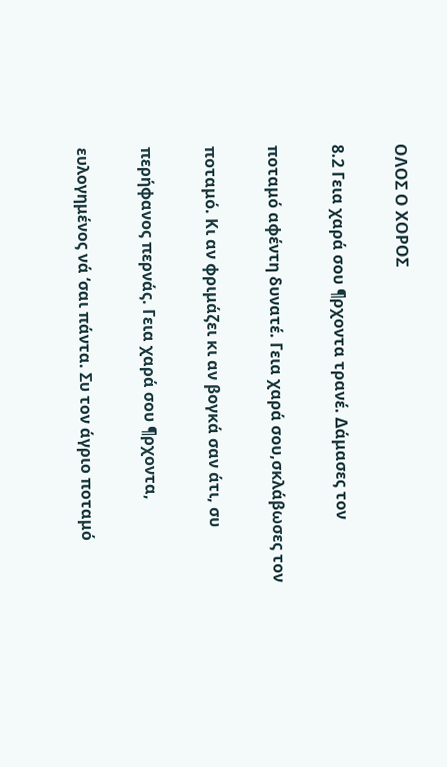ΟΛΟΣ Ο ΧΟΡΟΣ

8.2 Γεια χαρά σου ¶ρχοντα τρανέ. Δάμασες τον

ποταμό αφέντη δυνατέ. Γεια χαρά σου,σκλάβωσες τον

ποταμό. Κι αν φριμάζει κι αν βογκά σαν άτι, συ

περήφανος περνάς. Γεια χαρά σου ¶ρχοντα,

ευλογημένος νά ‘σαι πάντα. Συ τον άγριο ποταμό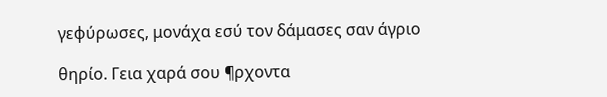γεφύρωσες, μονάχα εσύ τον δάμασες σαν άγριο

θηρίο. Γεια χαρά σου ¶ρχοντα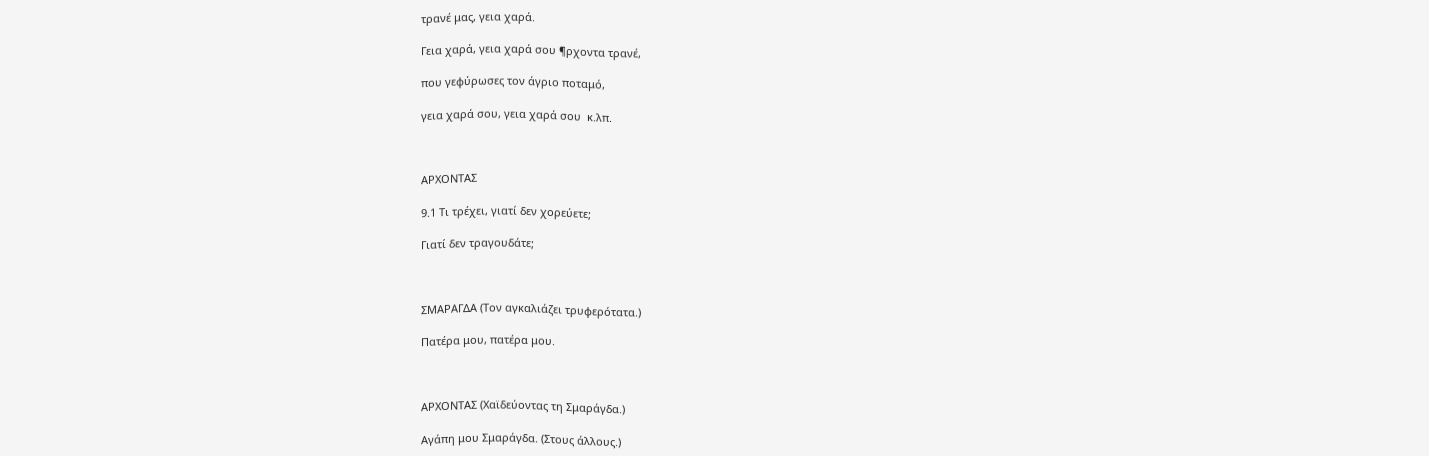τρανέ μας, γεια χαρά.

Γεια χαρά, γεια χαρά σου ¶ρχοντα τρανέ,

που γεφύρωσες τον άγριο ποταμό,

γεια χαρά σου, γεια χαρά σου  κ.λπ.



ΑΡΧΟΝΤΑΣ

9.1 Τι τρέχει, γιατί δεν χορεύετε;

Γιατί δεν τραγουδάτε;



ΣΜΑΡΑΓΔΑ (Τον αγκαλιάζει τρυφερότατα.)

Πατέρα μου, πατέρα μου.



ΑΡΧΟΝΤΑΣ (Χαϊδεύοντας τη Σμαράγδα.)

Αγάπη μου Σμαράγδα. (Στους άλλους.)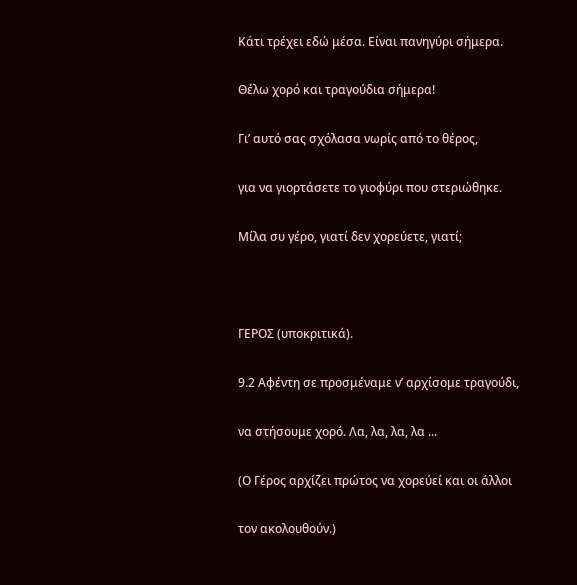Κάτι τρέχει εδώ μέσα. Είναι πανηγύρι σήμερα.

Θέλω χορό και τραγούδια σήμερα!

Γι’ αυτό σας σχόλασα νωρίς από το θέρος,

για να γιορτάσετε το γιοφύρι που στεριώθηκε.

Μίλα συ γέρο, γιατί δεν χορεύετε, γιατί;



ΓΕΡΟΣ (υποκριτικά).

9.2 Αφέντη σε προσμέναμε ν’ αρχίσομε τραγούδι,

να στήσουμε χορό. Λα, λα, λα, λα ...

(Ο Γέρος αρχίζει πρώτος να χορεύεί και οι άλλοι

τον ακολουθούν.)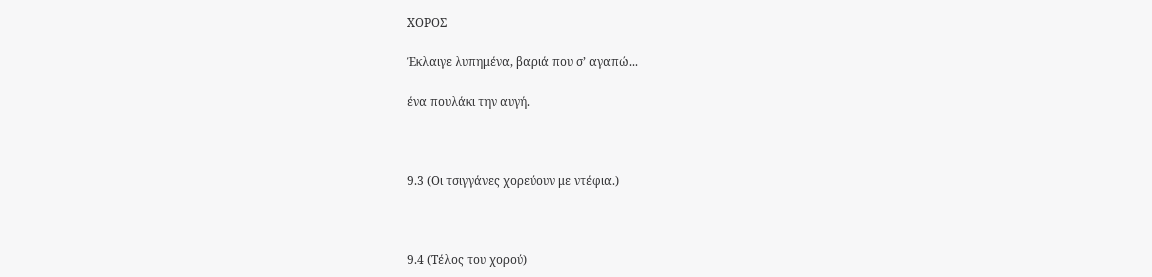ΧΟΡΟΣ

Έκλαιγε λυπημένα, βαριά που σ’ αγαπώ...

ένα πουλάκι την αυγή.



9.3 (Οι τσιγγάνες χορεύουν με ντέφια.)



9.4 (Τέλος του χορού)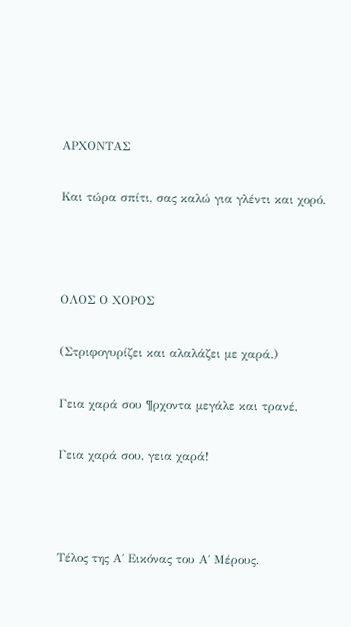ΑΡΧΟΝΤΑΣ

Και τώρα σπίτι, σας καλώ για γλέντι και χορό.



ΟΛΟΣ Ο ΧΟΡΟΣ

(Στριφογυρίζει και αλαλάζει με χαρά.)

Γεια χαρά σου ¶ρχοντα μεγάλε και τρανέ,

Γεια χαρά σου, γεια χαρά!



Τέλος της Α΄ Εικόνας του Α΄ Μέρους.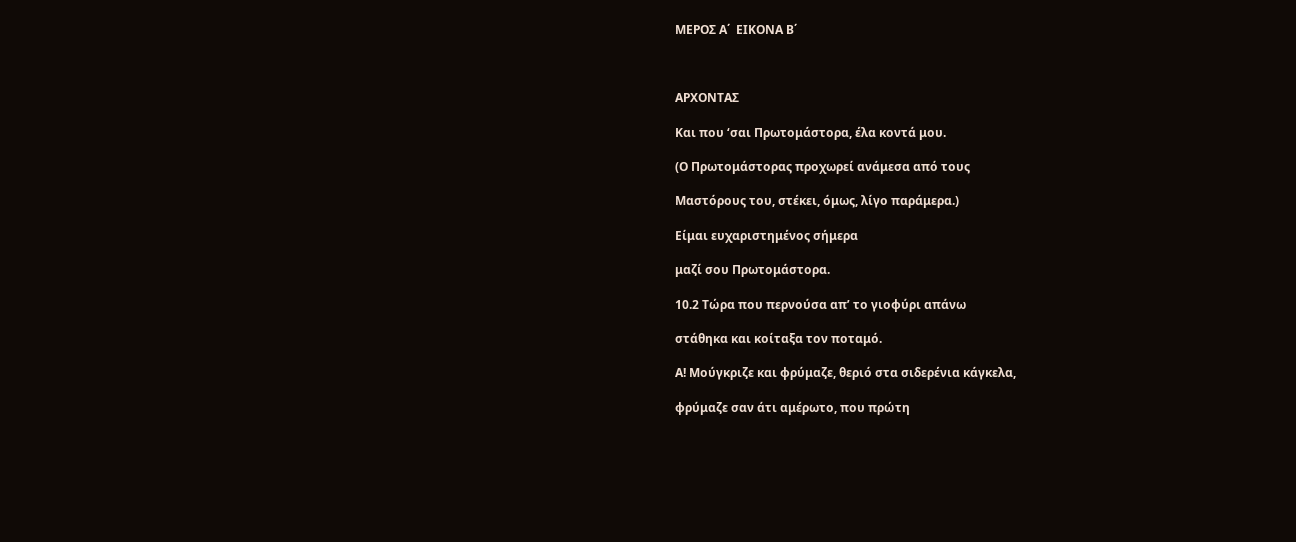ΜΕΡΟΣ Α΄  ΕΙΚΟΝΑ Β΄



ΑΡΧΟΝΤΑΣ

Και που ‘σαι Πρωτομάστορα, έλα κοντά μου.

(Ο Πρωτομάστορας προχωρεί ανάμεσα από τους

Μαστόρους του, στέκει, όμως, λίγο παράμερα.)

Είμαι ευχαριστημένος σήμερα

μαζί σου Πρωτομάστορα.

10.2 Τώρα που περνούσα απ’ το γιοφύρι απάνω

στάθηκα και κοίταξα τον ποταμό.

Α! Μούγκριζε και φρύμαζε, θεριό στα σιδερένια κάγκελα,

φρύμαζε σαν άτι αμέρωτο, που πρώτη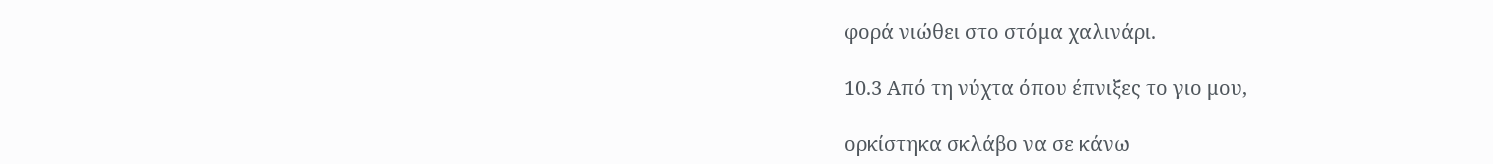φορά νιώθει στο στόμα χαλινάρι.

10.3 Από τη νύχτα όπου έπνιξες το γιο μου,

ορκίστηκα σκλάβο να σε κάνω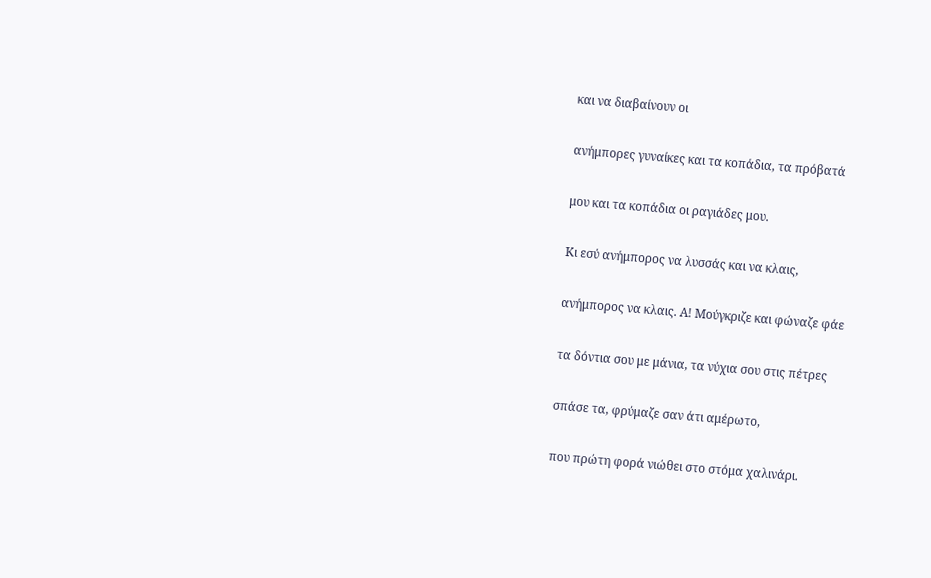και να διαβαίνουν οι

ανήμπορες γυναίκες και τα κοπάδια, τα πρόβατά

μου και τα κοπάδια οι ραγιάδες μου.

Κι εσύ ανήμπορος να λυσσάς και να κλαις,

ανήμπορος να κλαις. Α! Μούγκριζε και φώναζε φάε

τα δόντια σου με μάνια, τα νύχια σου στις πέτρες

σπάσε τα, φρύμαζε σαν άτι αμέρωτο,

που πρώτη φορά νιώθει στο στόμα χαλινάρι.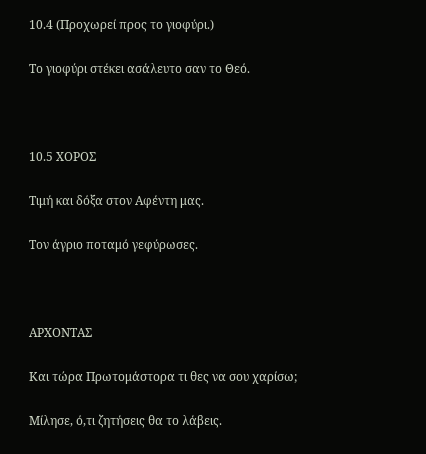10.4 (Προχωρεί προς το γιοφύρι.)

Το γιοφύρι στέκει ασάλευτο σαν το Θεό.



10.5 ΧΟΡΟΣ

Τιμή και δόξα στον Αφέντη μας.

Τον άγριο ποταμό γεφύρωσες.



ΑΡΧΟΝΤΑΣ

Και τώρα Πρωτομάστορα τι θες να σου χαρίσω;

Μίλησε, ό,τι ζητήσεις θα το λάβεις.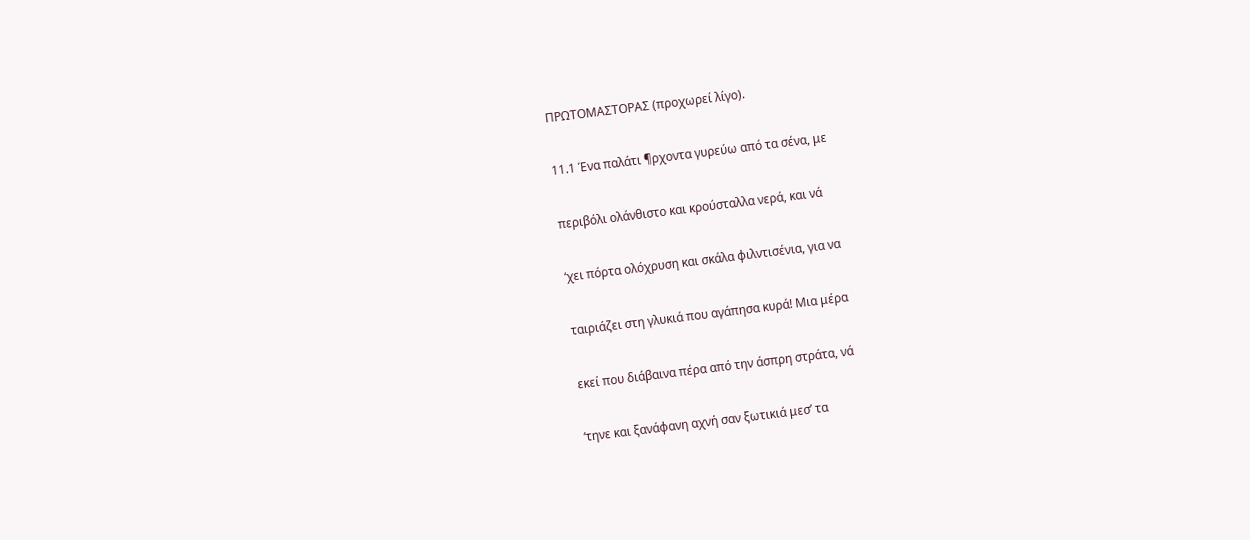ΠΡΩΤΟΜΑΣΤΟΡΑΣ (προχωρεί λίγο).

11.1 Ένα παλάτι ¶ρχοντα γυρεύω από τα σένα, με

περιβόλι ολάνθιστο και κρούσταλλα νερά, και νά

‘χει πόρτα ολόχρυση και σκάλα φιλντισένια, για να

ταιριάζει στη γλυκιά που αγάπησα κυρά! Μια μέρα

εκεί που διάβαινα πέρα από την άσπρη στράτα, νά

‘τηνε και ξανάφανη αχνή σαν ξωτικιά μεσ’ τα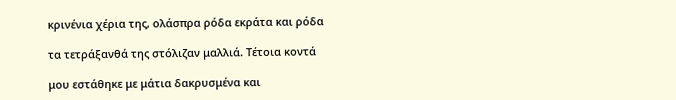κρινένια χέρια της, ολάσπρα ρόδα εκράτα και ρόδα

τα τετράξανθά της στόλιζαν μαλλιά. Τέτοια κοντά

μου εστάθηκε με μάτια δακρυσμένα και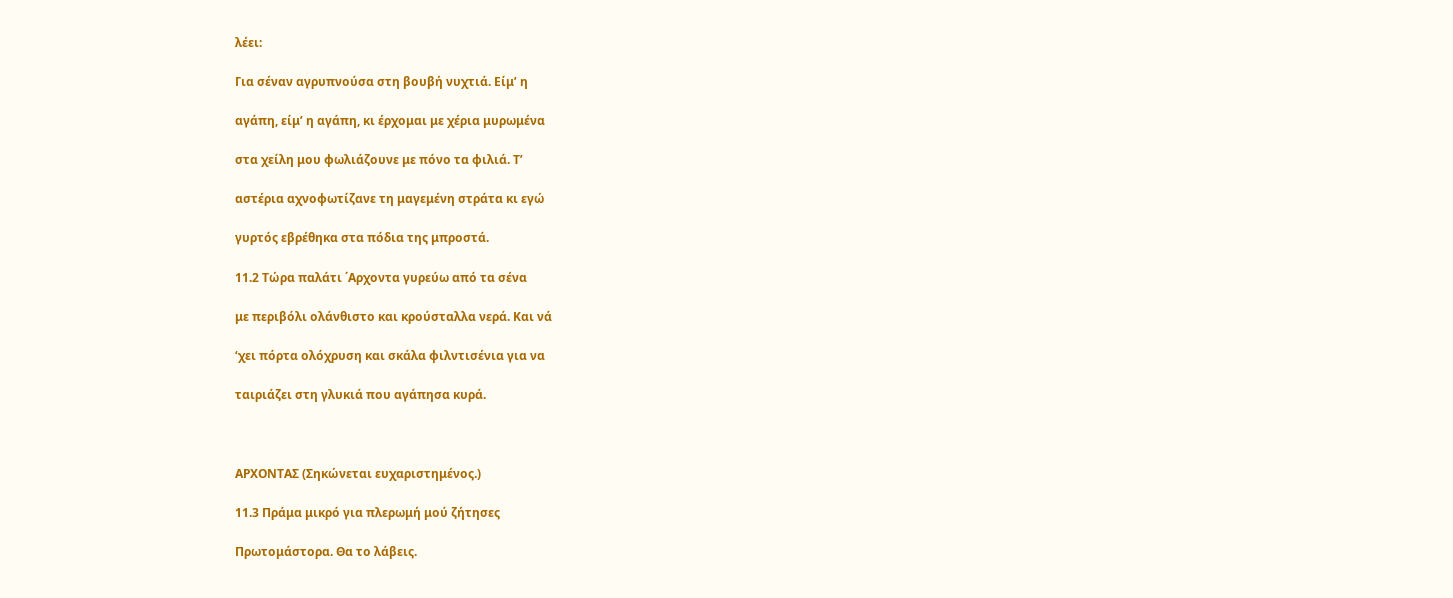λέει:

Για σέναν αγρυπνούσα στη βουβή νυχτιά. Είμ’ η

αγάπη, είμ’ η αγάπη, κι έρχομαι με χέρια μυρωμένα

στα χείλη μου φωλιάζουνε με πόνο τα φιλιά. Τ’

αστέρια αχνοφωτίζανε τη μαγεμένη στράτα κι εγώ

γυρτός εβρέθηκα στα πόδια της μπροστά.

11.2 Τώρα παλάτι ΄Αρχοντα γυρεύω από τα σένα

με περιβόλι ολάνθιστο και κρούσταλλα νερά. Και νά

‘χει πόρτα ολόχρυση και σκάλα φιλντισένια για να

ταιριάζει στη γλυκιά που αγάπησα κυρά.



ΑΡΧΟΝΤΑΣ (Σηκώνεται ευχαριστημένος.)

11.3 Πράμα μικρό για πλερωμή μού ζήτησες

Πρωτομάστορα. Θα το λάβεις.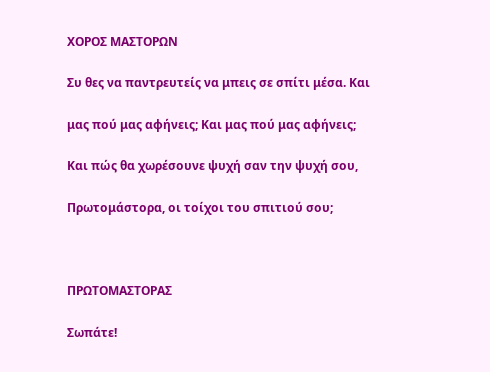ΧΟΡΟΣ ΜΑΣΤΟΡΩΝ

Συ θες να παντρευτείς να μπεις σε σπίτι μέσα. Και

μας πού μας αφήνεις; Και μας πού μας αφήνεις;

Και πώς θα χωρέσουνε ψυχή σαν την ψυχή σου,

Πρωτομάστορα, οι τοίχοι του σπιτιού σου;



ΠΡΩΤΟΜΑΣΤΟΡΑΣ

Σωπάτε!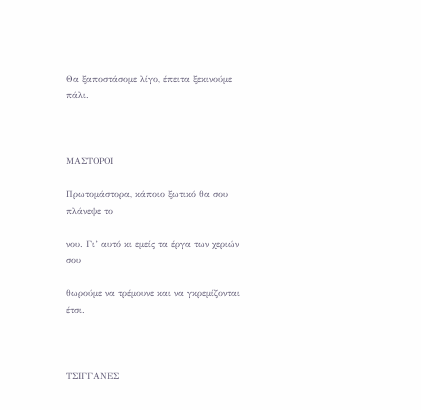Θα ξαποστάσομε λίγο, έπειτα ξεκινούμε πάλι.



ΜΑΣΤΟΡΟΙ

Πρωτομάστορα, κάποιο ξωτικό θα σου πλάνεψε το

νου. Γι’ αυτό κι εμείς τα έργα των χεριών σου

θωρούμε να τρέμουνε και να γκρεμίζονται έτσι.



ΤΣΙΓΓΑΝΕΣ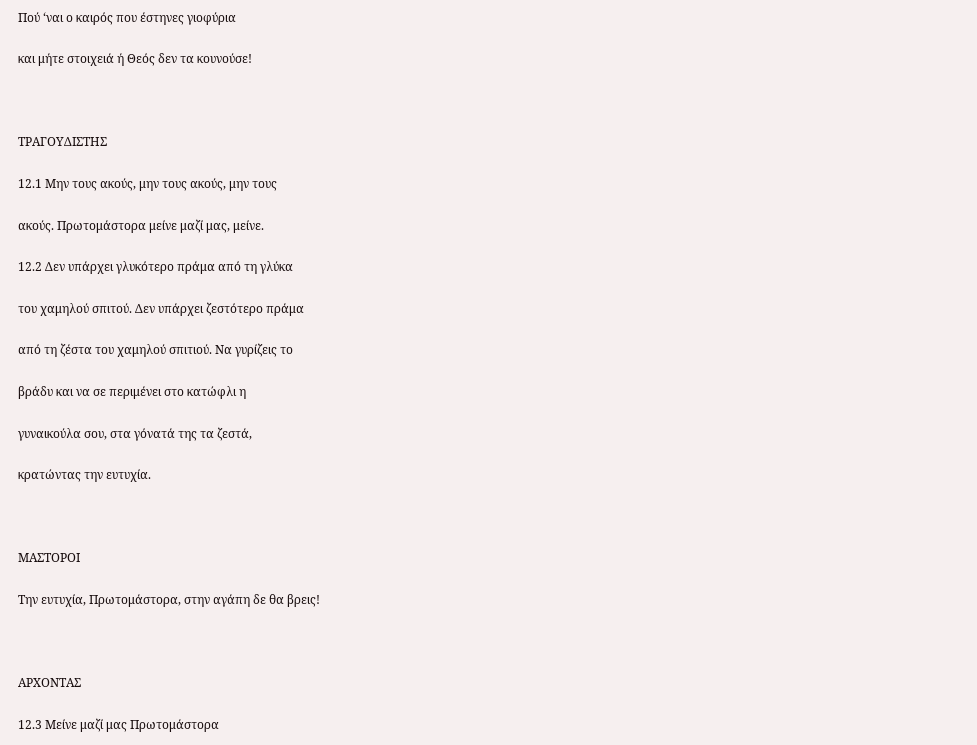Πού ‘ναι ο καιρός που έστηνες γιοφύρια

και μήτε στοιχειά ή Θεός δεν τα κουνούσε!



ΤΡΑΓΟΥΔΙΣΤΗΣ

12.1 Μην τους ακούς, μην τους ακούς, μην τους

ακούς. Πρωτομάστορα μείνε μαζί μας, μείνε.

12.2 Δεν υπάρχει γλυκότερο πράμα από τη γλύκα

του χαμηλού σπιτού. Δεν υπάρχει ζεστότερο πράμα

από τη ζέστα του χαμηλού σπιτιού. Να γυρίζεις το

βράδυ και να σε περιμένει στο κατώφλι η

γυναικούλα σου, στα γόνατά της τα ζεστά,

κρατώντας την ευτυχία.



ΜΑΣΤΟΡΟΙ

Την ευτυχία, Πρωτομάστορα, στην αγάπη δε θα βρεις!



ΑΡΧΟΝΤΑΣ

12.3 Μείνε μαζί μας Πρωτομάστορα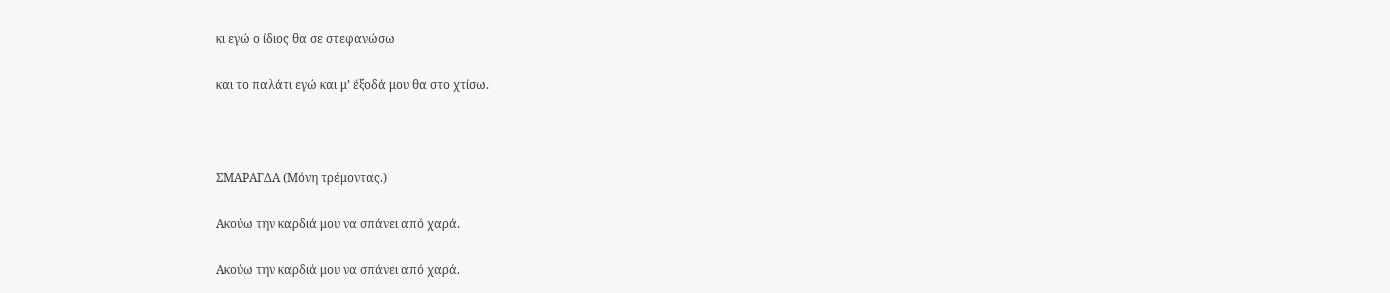κι εγώ ο ίδιος θα σε στεφανώσω

και το παλάτι εγώ και μ’ έξοδά μου θα στο χτίσω.



ΣΜΑΡΑΓΔΑ (Μόνη τρέμοντας.)

Ακούω την καρδιά μου να σπάνει από χαρά.

Ακούω την καρδιά μου να σπάνει από χαρά.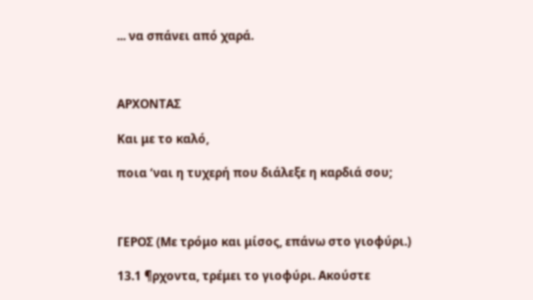... να σπάνει από χαρά.



ΑΡΧΟΝΤΑΣ

Και με το καλό,

ποια ‘ναι η τυχερή που διάλεξε η καρδιά σου;



ΓΕΡΟΣ (Με τρόμο και μίσος, επάνω στο γιοφύρι.)

13.1 ¶ρχοντα, τρέμει το γιοφύρι. Ακούστε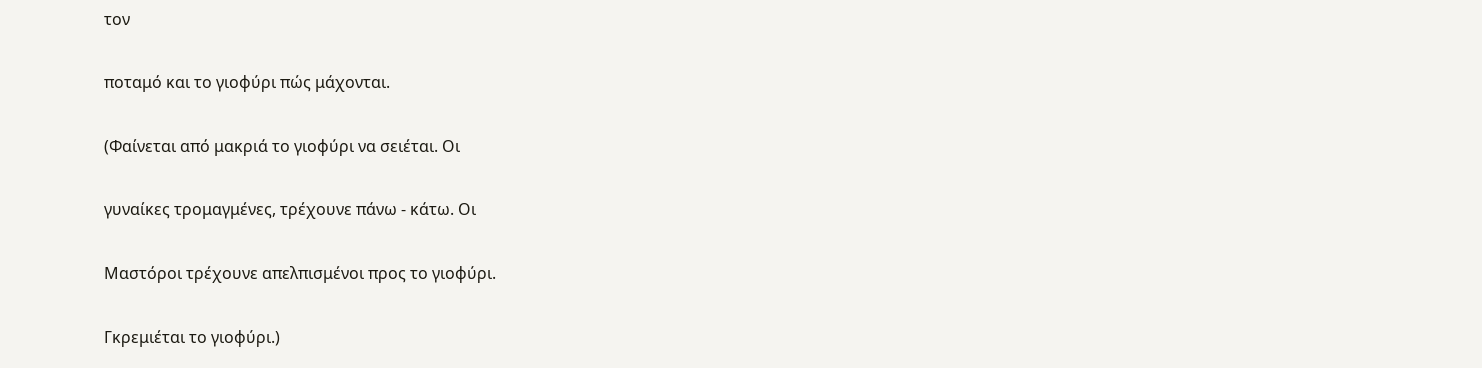τον

ποταμό και το γιοφύρι πώς μάχονται.

(Φαίνεται από μακριά το γιοφύρι να σειέται. Οι

γυναίκες τρομαγμένες, τρέχουνε πάνω - κάτω. Οι

Μαστόροι τρέχουνε απελπισμένοι προς το γιοφύρι.

Γκρεμιέται το γιοφύρι.)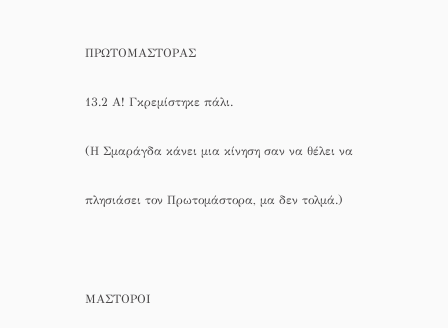ΠΡΩΤΟΜΑΣΤΟΡΑΣ

13.2 Α! Γκρεμίστηκε πάλι.

(Η Σμαράγδα κάνει μια κίνηση σαν να θέλει να

πλησιάσει τον Πρωτομάστορα, μα δεν τολμά.)



ΜΑΣΤΟΡΟΙ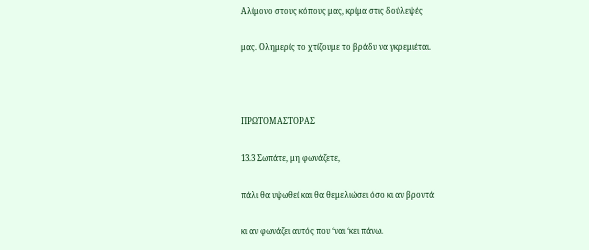Αλίμονο στους κόπους μας, κρίμα στις δούλεψές

μας. Ολημερίς το χτίζουμε το βράδυ να γκρεμιέται.



ΠΡΩΤΟΜΑΣΤΟΡΑΣ

13.3 Σωπάτε, μη φωνάζετε,

πάλι θα υψωθεί και θα θεμελιώσει όσο κι αν βροντά

κι αν φωνάζει αυτός που ‘ναι ‘κει πάνω.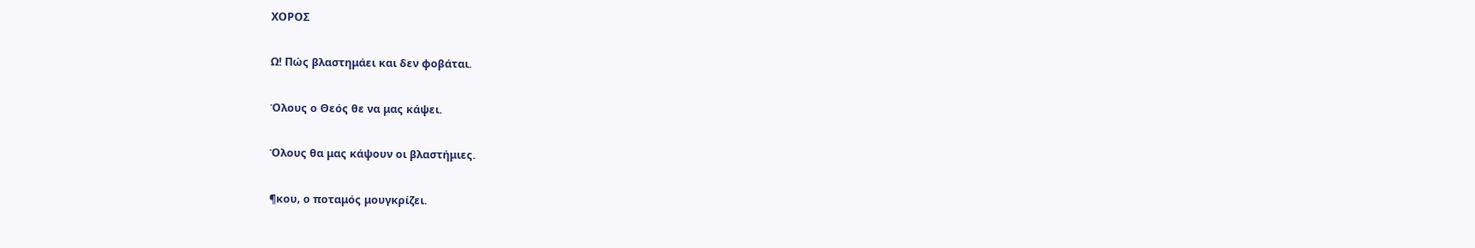ΧΟΡΟΣ

Ω! Πώς βλαστημάει και δεν φοβάται.

Όλους ο Θεός θε να μας κάψει.

Όλους θα μας κάψουν οι βλαστήμιες.

¶κου, ο ποταμός μουγκρίζει.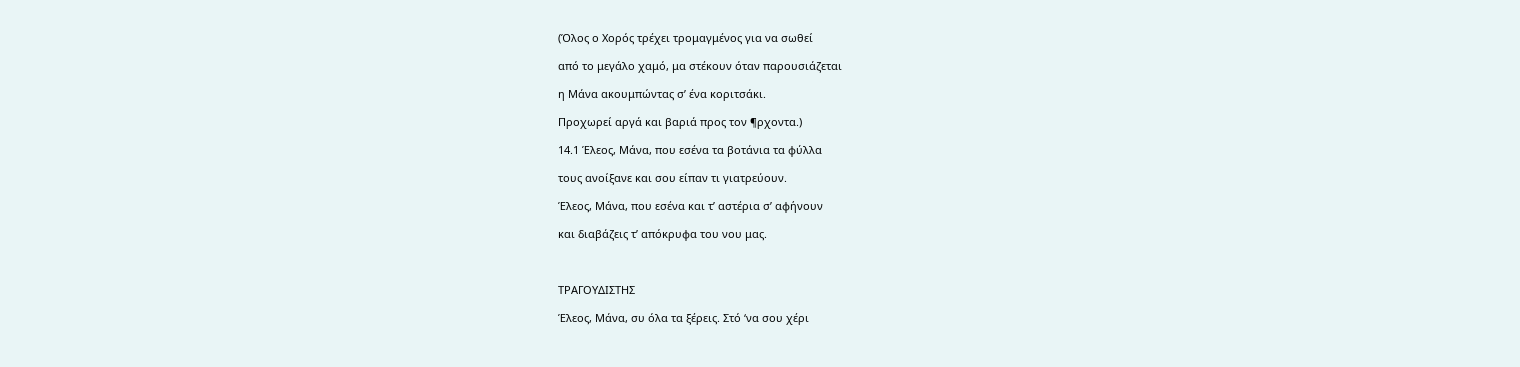(Όλος ο Χορός τρέχει τρομαγμένος για να σωθεί

από το μεγάλο χαμό, μα στέκουν όταν παρουσιάζεται

η Μάνα ακουμπώντας σ’ ένα κοριτσάκι.

Προχωρεί αργά και βαριά προς τον ¶ρχοντα.)

14.1 Έλεος, Μάνα, που εσένα τα βοτάνια τα φύλλα

τους ανοίξανε και σου είπαν τι γιατρεύουν.

Έλεος, Μάνα, που εσένα και τ’ αστέρια σ’ αφήνουν

και διαβάζεις τ’ απόκρυφα του νου μας.



ΤΡΑΓΟΥΔΙΣΤΗΣ

Έλεος, Μάνα, συ όλα τα ξέρεις. Στό ‘να σου χέρι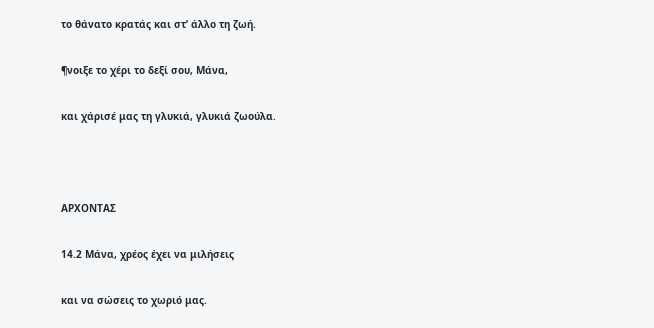το θάνατο κρατάς και στ’ άλλο τη ζωή.

¶νοιξε το χέρι το δεξί σου, Μάνα,

και χάρισέ μας τη γλυκιά, γλυκιά ζωούλα.



ΑΡΧΟΝΤΑΣ

14.2 Μάνα, χρέος έχει να μιλήσεις

και να σώσεις το χωριό μας.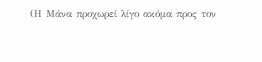(Η Μάνα προχωρεί λίγο ακόμα προς τον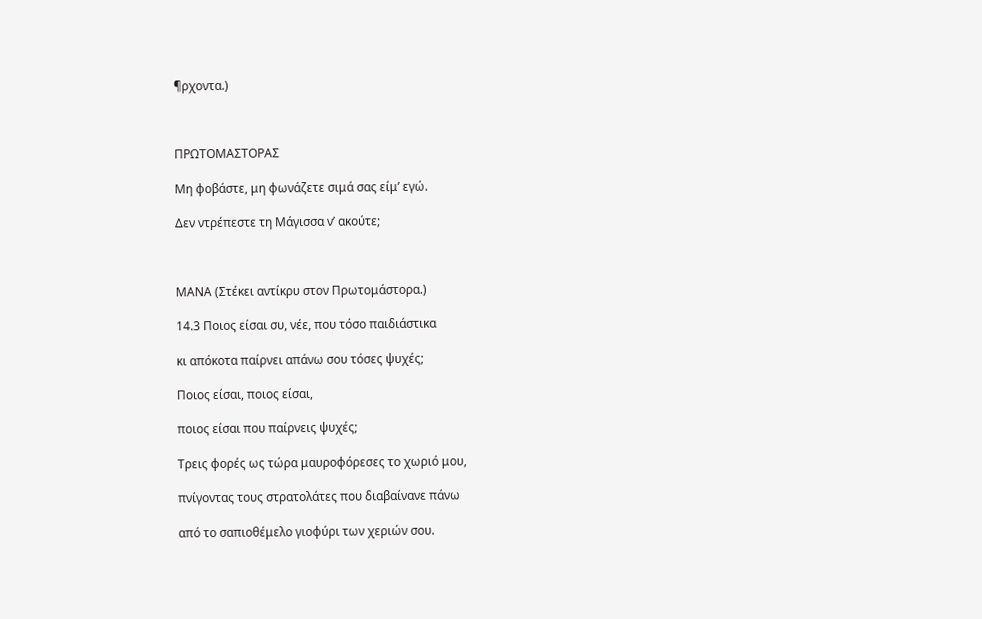¶ρχοντα.)



ΠΡΩΤΟΜΑΣΤΟΡΑΣ

Μη φοβάστε, μη φωνάζετε σιμά σας είμ’ εγώ.

Δεν ντρέπεστε τη Μάγισσα ν’ ακούτε;



ΜΑΝΑ (Στέκει αντίκρυ στον Πρωτομάστορα.)

14.3 Ποιος είσαι συ, νέε, που τόσο παιδιάστικα

κι απόκοτα παίρνει απάνω σου τόσες ψυχές;

Ποιος είσαι, ποιος είσαι,

ποιος είσαι που παίρνεις ψυχές;

Τρεις φορές ως τώρα μαυροφόρεσες το χωριό μου,

πνίγοντας τους στρατολάτες που διαβαίνανε πάνω

από το σαπιοθέμελο γιοφύρι των χεριών σου.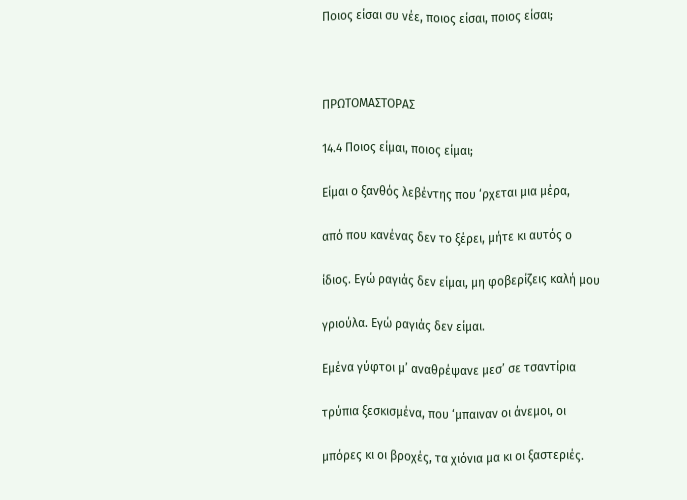Ποιος είσαι συ νέε, ποιος είσαι, ποιος είσαι;



ΠΡΩΤΟΜΑΣΤΟΡΑΣ

14.4 Ποιος είμαι, ποιος είμαι;

Είμαι ο ξανθός λεβέντης που ‘ρχεται μια μέρα,

από που κανένας δεν το ξέρει, μήτε κι αυτός ο

ίδιος. Εγώ ραγιάς δεν είμαι, μη φοβερίζεις καλή μου

γριούλα. Εγώ ραγιάς δεν είμαι.

Εμένα γύφτοι μ’ αναθρέψανε μεσ’ σε τσαντίρια

τρύπια ξεσκισμένα, που ‘μπαιναν οι άνεμοι, οι

μπόρες κι οι βροχές, τα χιόνια μα κι οι ξαστεριές.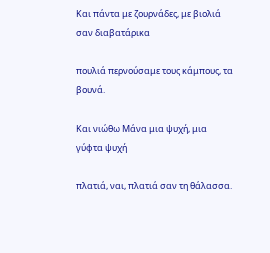Και πάντα με ζουρνάδες, με βιολιά σαν διαβατάρικα

πουλιά περνούσαμε τους κάμπους, τα βουνά.

Και νιώθω Μάνα μια ψυχή, μια γύφτα ψυχή

πλατιά, ναι, πλατιά σαν τη θάλασσα.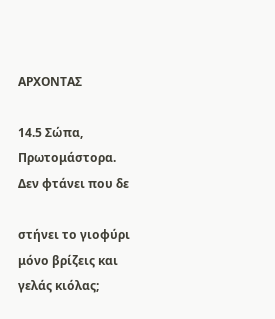ΑΡΧΟΝΤΑΣ

14.5 Σώπα, Πρωτομάστορα. Δεν φτάνει που δε

στήνει το γιοφύρι μόνο βρίζεις και γελάς κιόλας;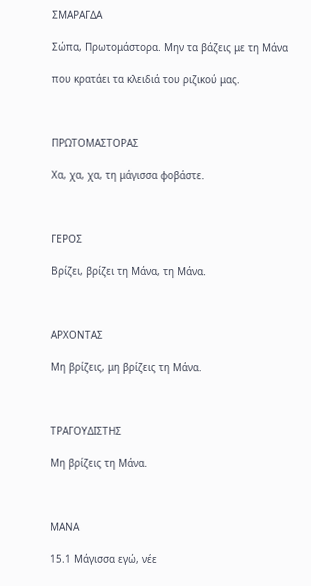ΣΜΑΡΑΓΔΑ

Σώπα, Πρωτομάστορα. Μην τα βάζεις με τη Μάνα

που κρατάει τα κλειδιά του ριζικού μας.



ΠΡΩΤΟΜΑΣΤΟΡΑΣ

Χα, χα, χα, τη μάγισσα φοβάστε.



ΓΕΡΟΣ

Βρίζει, βρίζει τη Μάνα, τη Μάνα.



ΑΡΧΟΝΤΑΣ

Μη βρίζεις, μη βρίζεις τη Μάνα.



ΤΡΑΓΟΥΔΙΣΤΗΣ

Μη βρίζεις τη Μάνα.



ΜΑΝΑ

15.1 Μάγισσα εγώ, νέε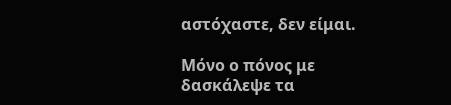αστόχαστε, δεν είμαι.

Μόνο ο πόνος με δασκάλεψε τα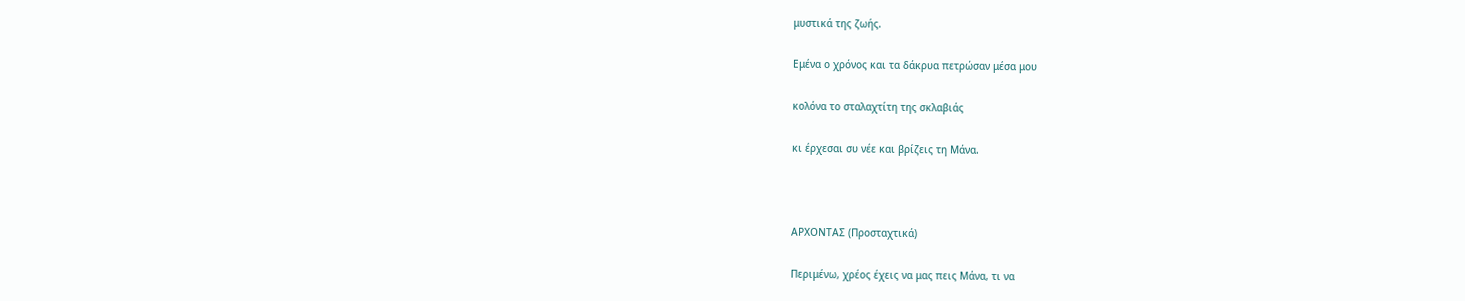μυστικά της ζωής.

Εμένα ο χρόνος και τα δάκρυα πετρώσαν μέσα μου

κολόνα το σταλαχτίτη της σκλαβιάς

κι έρχεσαι συ νέε και βρίζεις τη Μάνα.



ΑΡΧΟΝΤΑΣ (Προσταχτικά)

Περιμένω, χρέος έχεις να μας πεις Μάνα, τι να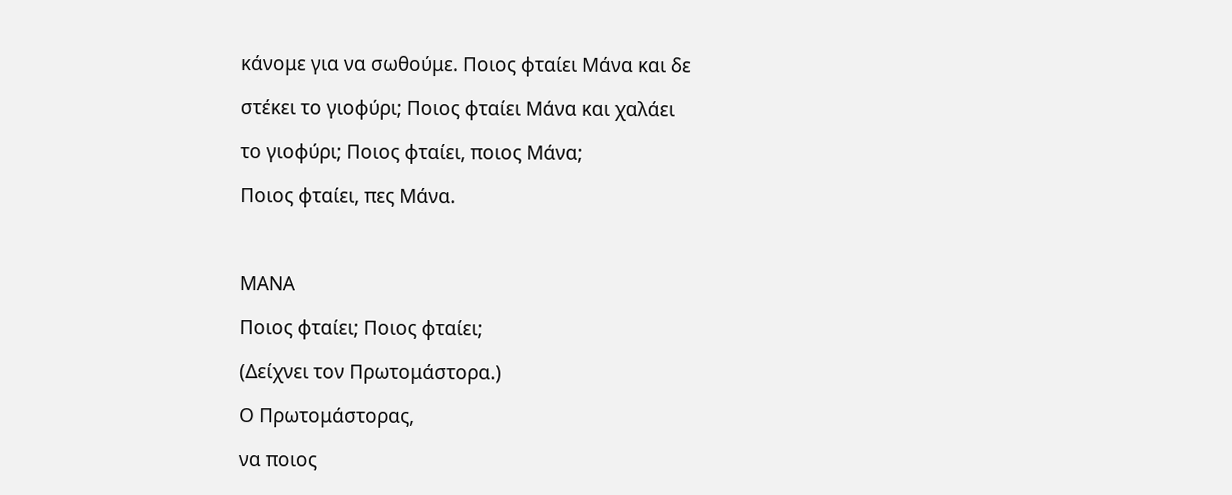κάνομε για να σωθούμε. Ποιος φταίει Μάνα και δε

στέκει το γιοφύρι; Ποιος φταίει Μάνα και χαλάει

το γιοφύρι; Ποιος φταίει, ποιος Μάνα;

Ποιος φταίει, πες Μάνα.



ΜΑΝΑ

Ποιος φταίει; Ποιος φταίει;

(Δείχνει τον Πρωτομάστορα.)

Ο Πρωτομάστορας,

να ποιος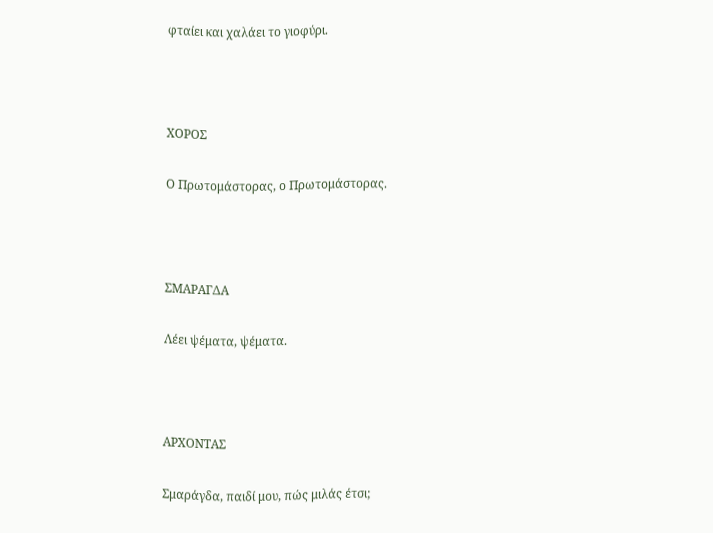φταίει και χαλάει το γιοφύρι.



ΧΟΡΟΣ

Ο Πρωτομάστορας, ο Πρωτομάστορας.



ΣΜΑΡΑΓΔΑ

Λέει ψέματα, ψέματα.



ΑΡΧΟΝΤΑΣ

Σμαράγδα, παιδί μου, πώς μιλάς έτσι;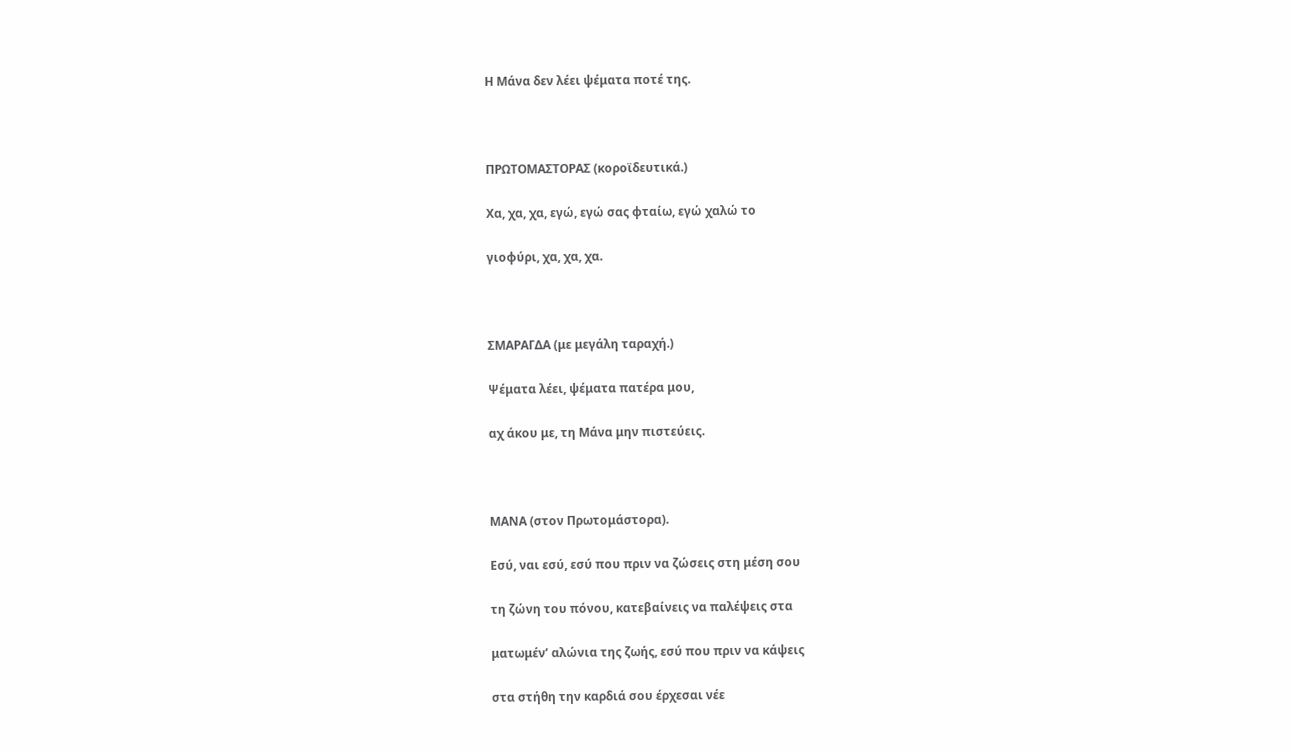Η Μάνα δεν λέει ψέματα ποτέ της.



ΠΡΩΤΟΜΑΣΤΟΡΑΣ (κοροϊδευτικά.)

Χα, χα, χα, εγώ, εγώ σας φταίω, εγώ χαλώ το

γιοφύρι, χα, χα, χα.



ΣΜΑΡΑΓΔΑ (με μεγάλη ταραχή.)

Ψέματα λέει, ψέματα πατέρα μου,

αχ άκου με, τη Μάνα μην πιστεύεις.



ΜΑΝΑ (στον Πρωτομάστορα).

Εσύ, ναι εσύ, εσύ που πριν να ζώσεις στη μέση σου

τη ζώνη του πόνου, κατεβαίνεις να παλέψεις στα

ματωμέν’ αλώνια της ζωής, εσύ που πριν να κάψεις

στα στήθη την καρδιά σου έρχεσαι νέε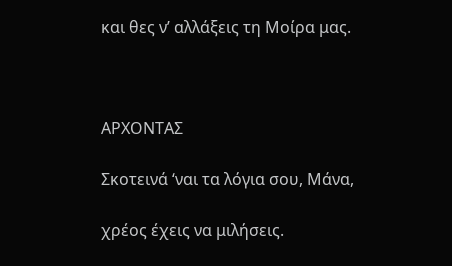και θες ν’ αλλάξεις τη Μοίρα μας.



ΑΡΧΟΝΤΑΣ

Σκοτεινά ‘ναι τα λόγια σου, Μάνα,

χρέος έχεις να μιλήσεις.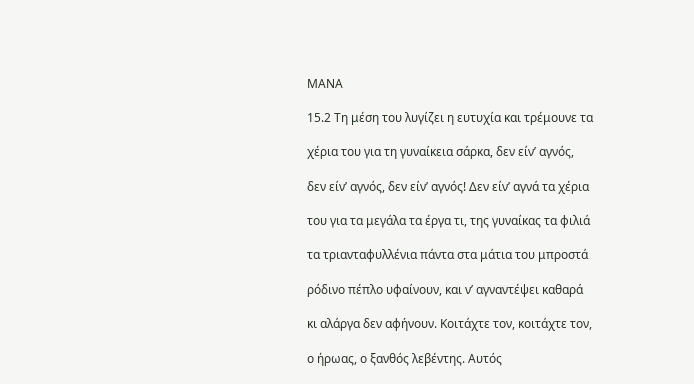ΜΑΝΑ

15.2 Τη μέση του λυγίζει η ευτυχία και τρέμουνε τα

χέρια του για τη γυναίκεια σάρκα, δεν είν’ αγνός,

δεν είν’ αγνός, δεν είν’ αγνός! Δεν είν’ αγνά τα χέρια

του για τα μεγάλα τα έργα τι, της γυναίκας τα φιλιά

τα τριανταφυλλένια πάντα στα μάτια του μπροστά

ρόδινο πέπλο υφαίνουν, και ν’ αγναντέψει καθαρά

κι αλάργα δεν αφήνουν. Κοιτάχτε τον, κοιτάχτε τον,

ο ήρωας, ο ξανθός λεβέντης. Αυτός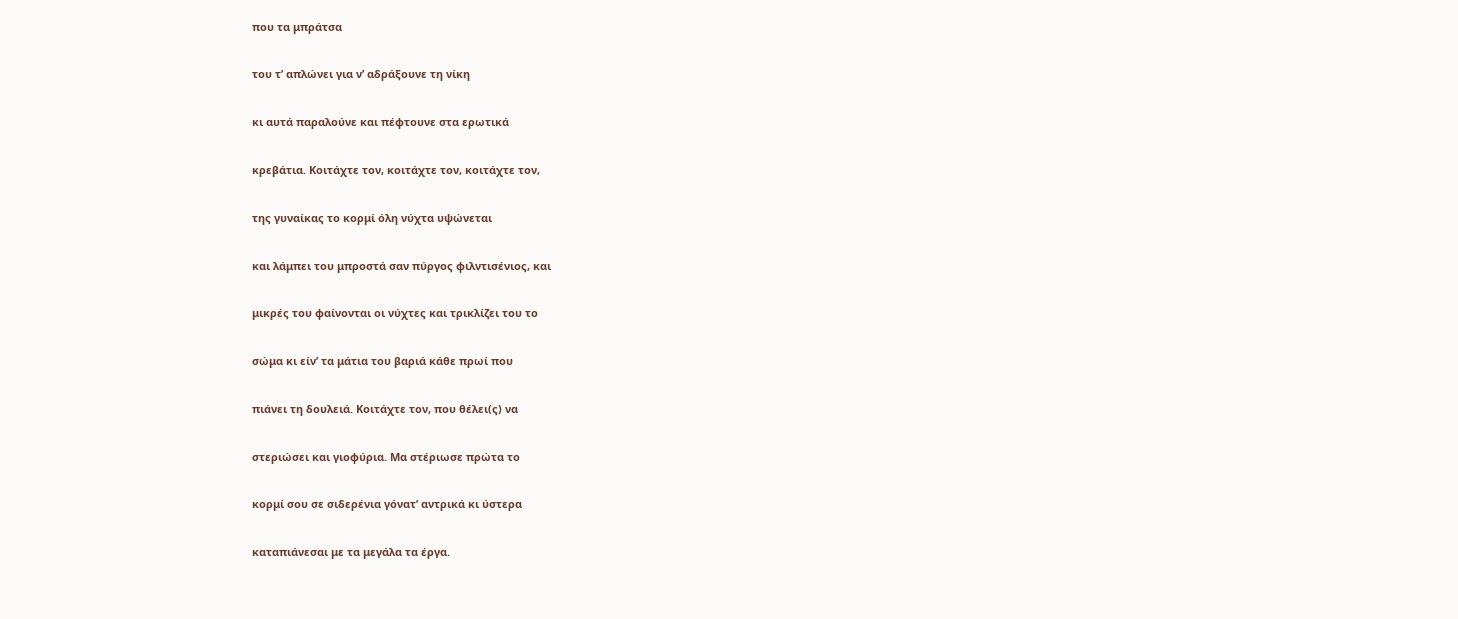που τα μπράτσα

του τ’ απλώνει για ν’ αδράξουνε τη νίκη

κι αυτά παραλούνε και πέφτουνε στα ερωτικά

κρεβάτια. Κοιτάχτε τον, κοιτάχτε τον, κοιτάχτε τον,

της γυναίκας το κορμί όλη νύχτα υψώνεται

και λάμπει του μπροστά σαν πύργος φιλντισένιος, και

μικρές του φαίνονται οι νύχτες και τρικλίζει του το

σώμα κι είν’ τα μάτια του βαριά κάθε πρωί που

πιάνει τη δουλειά. Κοιτάχτε τον, που θέλει(ς) να

στεριώσει και γιοφύρια. Μα στέριωσε πρώτα το

κορμί σου σε σιδερένια γόνατ’ αντρικά κι ύστερα

καταπιάνεσαι με τα μεγάλα τα έργα.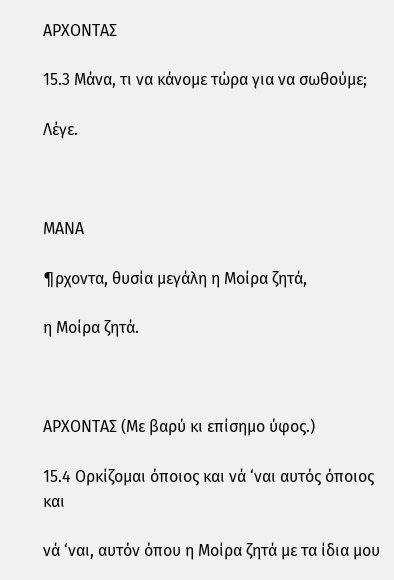ΑΡΧΟΝΤΑΣ

15.3 Μάνα, τι να κάνομε τώρα για να σωθούμε;

Λέγε.



ΜΑΝΑ

¶ρχοντα, θυσία μεγάλη η Μοίρα ζητά,

η Μοίρα ζητά.



ΑΡΧΟΝΤΑΣ (Με βαρύ κι επίσημο ύφος.)

15.4 Ορκίζομαι όποιος και νά ‘ναι αυτός όποιος και

νά ‘ναι, αυτόν όπου η Μοίρα ζητά με τα ίδια μου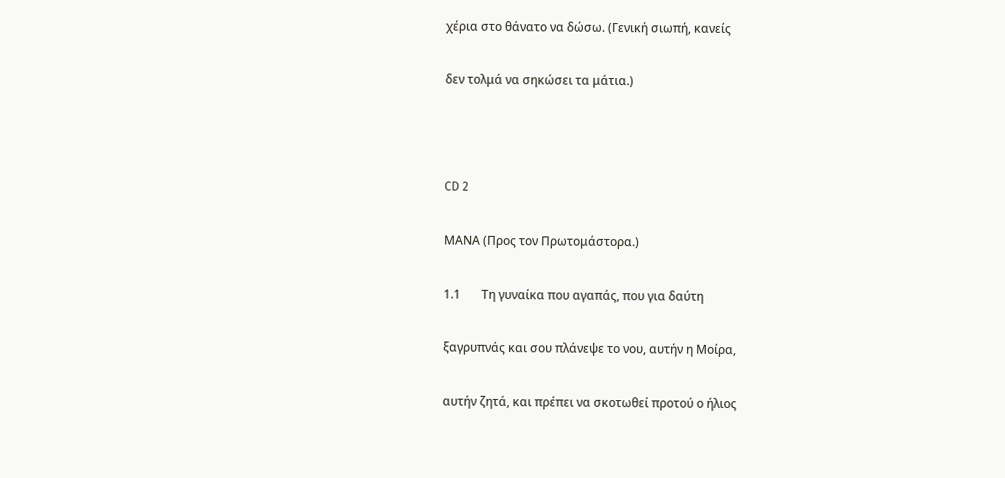χέρια στο θάνατο να δώσω. (Γενική σιωπή, κανείς

δεν τολμά να σηκώσει τα μάτια.)



CD 2

ΜΑΝΑ (Προς τον Πρωτομάστορα.)

1.1       Τη γυναίκα που αγαπάς, που για δαύτη

ξαγρυπνάς και σου πλάνεψε το νου, αυτήν η Μοίρα,

αυτήν ζητά, και πρέπει να σκοτωθεί προτού ο ήλιος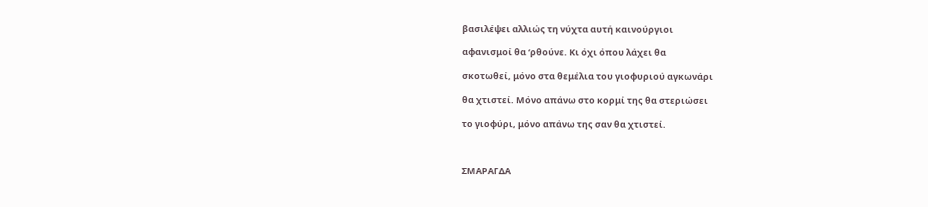βασιλέψει αλλιώς τη νύχτα αυτή καινούργιοι

αφανισμοί θα ‘ρθούνε. Κι όχι όπου λάχει θα

σκοτωθεί, μόνο στα θεμέλια του γιοφυριού αγκωνάρι

θα χτιστεί. Μόνο απάνω στο κορμί της θα στεριώσει

το γιοφύρι, μόνο απάνω της σαν θα χτιστεί.



ΣΜΑΡΑΓΔΑ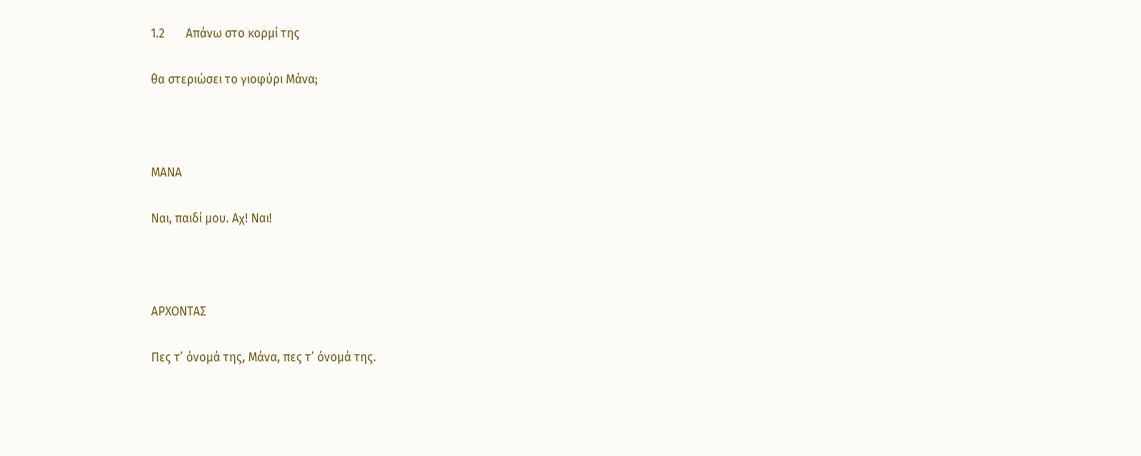1.2       Απάνω στο κορμί της

θα στεριώσει το γιοφύρι Μάνα;



ΜΑΝΑ

Ναι, παιδί μου. Αχ! Ναι!



ΑΡΧΟΝΤΑΣ

Πες τ’ όνομά της, Μάνα, πες τ’ όνομά της.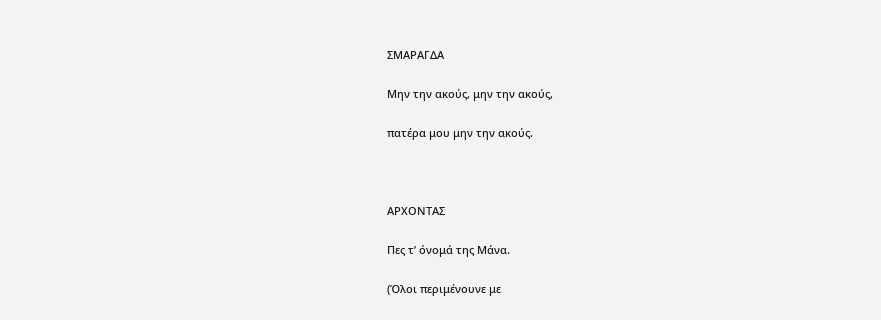ΣΜΑΡΑΓΔΑ

Μην την ακούς, μην την ακούς,

πατέρα μου μην την ακούς.



ΑΡΧΟΝΤΑΣ

Πες τ’ όνομά της Μάνα.

(Όλοι περιμένουνε με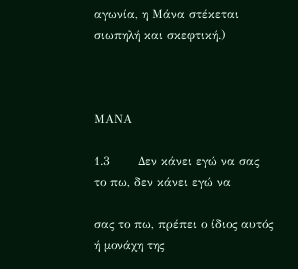αγωνία, η Μάνα στέκεται σιωπηλή και σκεφτική.)



ΜΑΝΑ

1.3       Δεν κάνει εγώ να σας το πω, δεν κάνει εγώ να

σας το πω, πρέπει ο ίδιος αυτός ή μονάχη της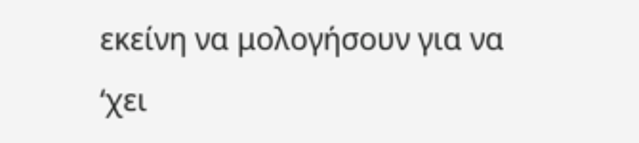εκείνη να μολογήσουν για να ‘χει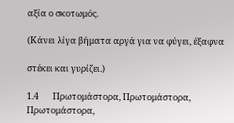αξία ο σκοτωμός.

(Κάνει λίγα βήματα αργά για να φύγει, έξαφνα

στέκει και γυρίζει.)

1.4       Πρωτομάστορα, Πρωτομάστορα, Πρωτομάστορα,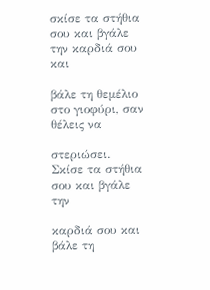σκίσε τα στήθια σου και βγάλε την καρδιά σου και

βάλε τη θεμέλιο στο γιοφύρι, σαν θέλεις να

στεριώσει. Σκίσε τα στήθια σου και βγάλε την

καρδιά σου και βάλε τη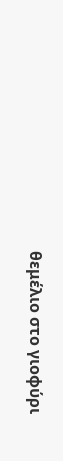θεμέλιο στο γιοφύρι